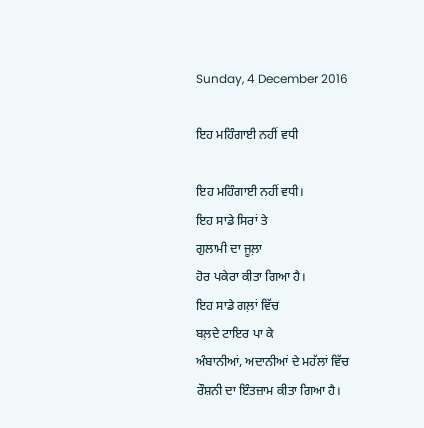Sunday, 4 December 2016

ਇਹ ਮਹਿੰਗਾਈ ਨਹੀਂ ਵਧੀ

ਇਹ ਮਹਿੰਗਾਈ ਨਹੀਂ ਵਧੀ।
ਇਹ ਸਾਡੇ ਸਿਰਾਂ ਤੇ
ਗੁਲਾਮੀ ਦਾ ਜੂਲ਼ਾ
ਹੋਰ ਪਕੇਰਾ ਕੀਤਾ ਗਿਆ ਹੈ।
ਇਹ ਸਾਡੇ ਗਲ਼ਾਂ ਵਿੱਚ
ਬਲ਼ਦੇ ਟਾਇਰ ਪਾ ਕੇ
ਅੰਬਾਨੀਆਂ, ਅਦਾਨੀਆਂ ਦੇ ਮਹੱਲਾਂ ਵਿੱਚ
ਰੌਸ਼ਨੀ ਦਾ ਇੰਤਜ਼ਾਮ ਕੀਤਾ ਗਿਆ ਹੈ।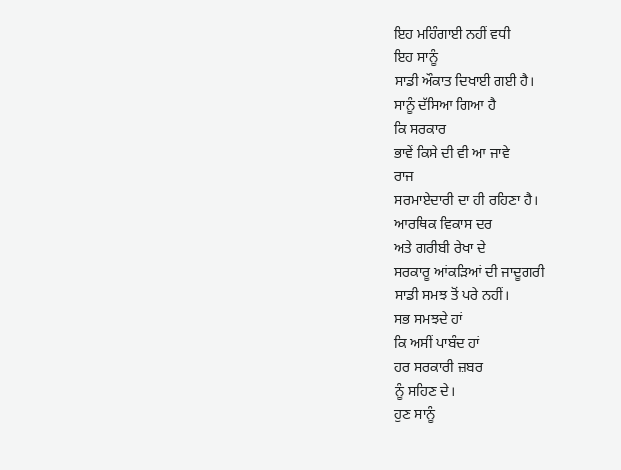ਇਹ ਮਹਿੰਗਾਈ ਨਹੀਂ ਵਧੀ
ਇਹ ਸਾਨੂੰ
ਸਾਡੀ ਔਕਾਤ ਦਿਖਾਈ ਗਈ ਹੈ।
ਸਾਨੂੰ ਦੱਸਿਆ ਗਿਆ ਹੈ
ਕਿ ਸਰਕਾਰ
ਭਾਵੇਂ ਕਿਸੇ ਦੀ ਵੀ ਆ ਜਾਵੇ
ਰਾਜ
ਸਰਮਾਏਦਾਰੀ ਦਾ ਹੀ ਰਹਿਣਾ ਹੈ।
ਆਰਥਿਕ ਵਿਕਾਸ ਦਰ
ਅਤੇ ਗਰੀਬੀ ਰੇਖਾ ਦੇ
ਸਰਕਾਰੂ ਆਂਕੜਿਆਂ ਦੀ ਜਾਦੂਗਰੀ
ਸਾਡੀ ਸਮਝ ਤੋਂ ਪਰੇ ਨਹੀਂ।
ਸਭ ਸਮਝਦੇ ਹਾਂ
ਕਿ ਅਸੀਂ ਪਾਬੰਦ ਹਾਂ
ਹਰ ਸਰਕਾਰੀ ਜ਼ਬਰ
ਨੂੰ ਸਹਿਣ ਦੇ।
ਹੁਣ ਸਾਨੂੰ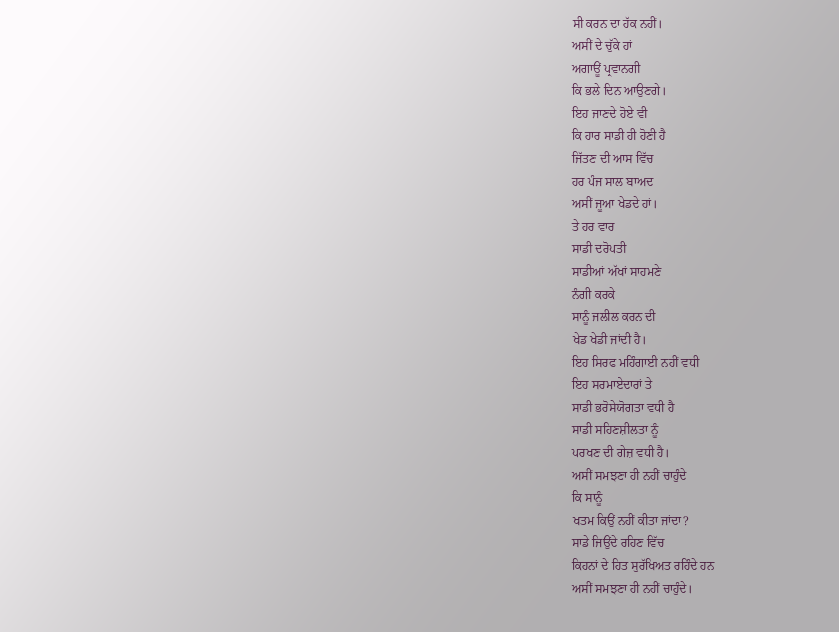ਸੀ ਕਰਨ ਦਾ ਹੱਕ ਨਹੀਂ।
ਅਸੀਂ ਦੇ ਚੁੱਕੇ ਹਾਂ
ਅਗਾਊਂ ਪ੍ਰਵਾਨਗੀ
ਕਿ ਭਲੇ ਦਿਨ ਆਉਣਗੇ।
ਇਹ ਜਾਣਦੇ ਹੋਏ ਵੀ
ਕਿ ਹਾਰ ਸਾਡੀ ਹੀ ਹੋਣੀ ਹੈ
ਜਿੱਤਣ ਦੀ ਆਸ ਵਿੱਚ
ਹਰ ਪੰਜ ਸਾਲ ਬਾਅਦ
ਅਸੀਂ ਜੂਆ ਖੇਡਦੇ ਹਾਂ।
ਤੇ ਹਰ ਵਾਰ
ਸਾਡੀ ਦਰੋਪਤੀ
ਸਾਡੀਆਂ ਅੱਖਾਂ ਸਾਹਮਣੇ
ਨੰਗੀ ਕਰਕੇ
ਸਾਨੂੰ ਜਲੀਲ ਕਰਨ ਦੀ
ਖੇਡ ਖੇਡੀ ਜਾਂਦੀ ਹੈ।
ਇਹ ਸਿਰਫ ਮਹਿੰਗਾਈ ਨਹੀਂ ਵਧੀ
ਇਹ ਸਰਮਾਏਦਾਰਾਂ ਤੇ
ਸਾਡੀ ਭਰੋਸੇਯੋਗਤਾ ਵਧੀ ਹੈ
ਸਾਡੀ ਸਹਿਣਸ਼ੀਲਤਾ ਨੂੰ
ਪਰਖਣ ਦੀ ਗੇਜ਼ ਵਧੀ ਹੈ।
ਅਸੀਂ ਸਮਝਣਾ ਹੀ ਨਹੀਂ ਚਾਹੁੰਦੇ
ਕਿ ਸਾਨੂੰ
ਖਤਮ ਕਿਉਂ ਨਹੀਂ ਕੀਤਾ ਜਾਂਦਾ?
ਸਾਡੇ ਜਿਉਂਦੇ ਰਹਿਣ ਵਿੱਚ
ਕਿਹਨਾਂ ਦੇ ਹਿਤ ਸੁਰੱਖਿਅਤ ਰਹਿੰਦੇ ਹਨ
ਅਸੀਂ ਸਮਝਣਾ ਹੀ ਨਹੀਂ ਚਾਹੁੰਦੇ।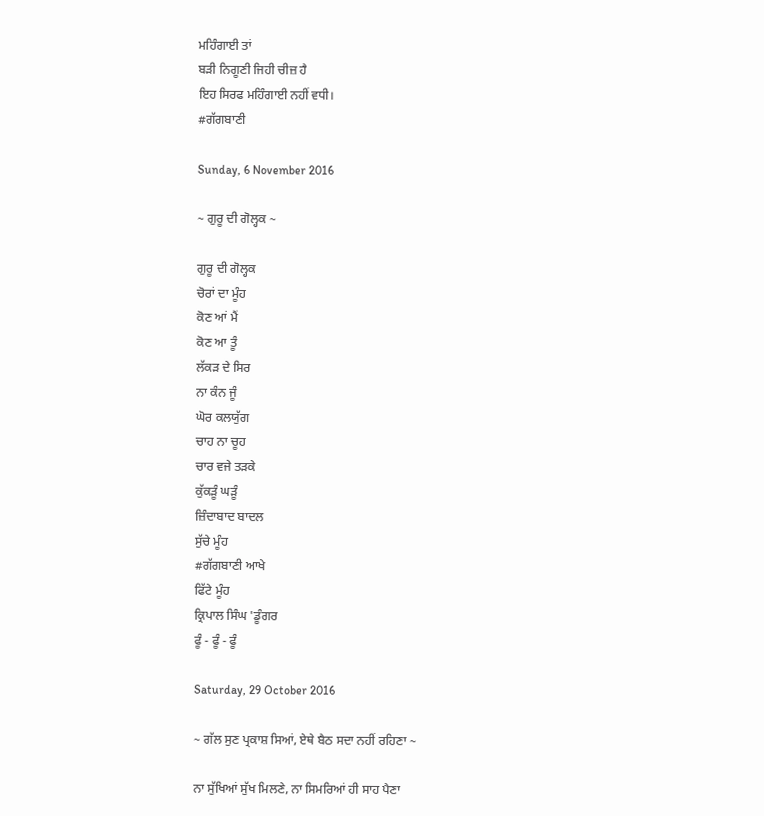ਮਹਿੰਗਾਈ ਤਾਂ
ਬੜੀ ਨਿਗੂਣੀ ਜਿਹੀ ਚੀਜ਼ ਹੈ
ਇਹ ਸਿਰਫ ਮਹਿੰਗਾਈ ਨਹੀਂ ਵਧੀ।
#ਗੱਗਬਾਣੀ

Sunday, 6 November 2016

~ ਗੁਰੂ ਦੀ ਗੋਲ੍ਹਕ ~

ਗੁਰੂ ਦੀ ਗੋਲ੍ਹਕ
ਚੋਰਾਂ ਦਾ ਮੂੰਹ
ਕੋਣ ਆਂ ਮੈਂ
ਕੋਣ ਆ ਤੂੰ
ਲੱਕੜ ਦੇ ਸਿਰ
ਨਾ ਕੰਨ ਜੂੰ
ਘੋਰ ਕਲਯੁੱਗ
ਚਾਹ ਨਾ ਚੂਹ
ਚਾਰ ਵਜੇ ਤੜਕੇ
ਕੁੱਕੜੂੰ ਘੜੂੰ
ਜ਼ਿੰਦਾਬਾਦ ਬਾਦਲ
ਸੁੱਚੇ ਮੂੰਹ
#ਗੱਗਬਾਣੀ ਆਖੇ
ਫਿੱਟੇ ਮੂੰਹ
ਕ੍ਰਿਪਾਲ ਸਿੰਘ 'ਡੂੰਗਰ
ਫੂੰ - ਫੂੰ - ਫੂੰ

Saturday, 29 October 2016

~ ਗੱਲ ਸੁਣ ਪ੍ਰਕਾਸ਼ ਸਿਆਂ, ਏਥੇ ਬੈਠ ਸਦਾ ਨਹੀਂ ਰਹਿਣਾ ~

ਨਾ ਸੁੱਖਿਆਂ ਸੁੱਖ ਮਿਲਣੇ, ਨਾ ਸਿਮਰਿਆਂ ਹੀ ਸਾਹ ਪੈਣਾ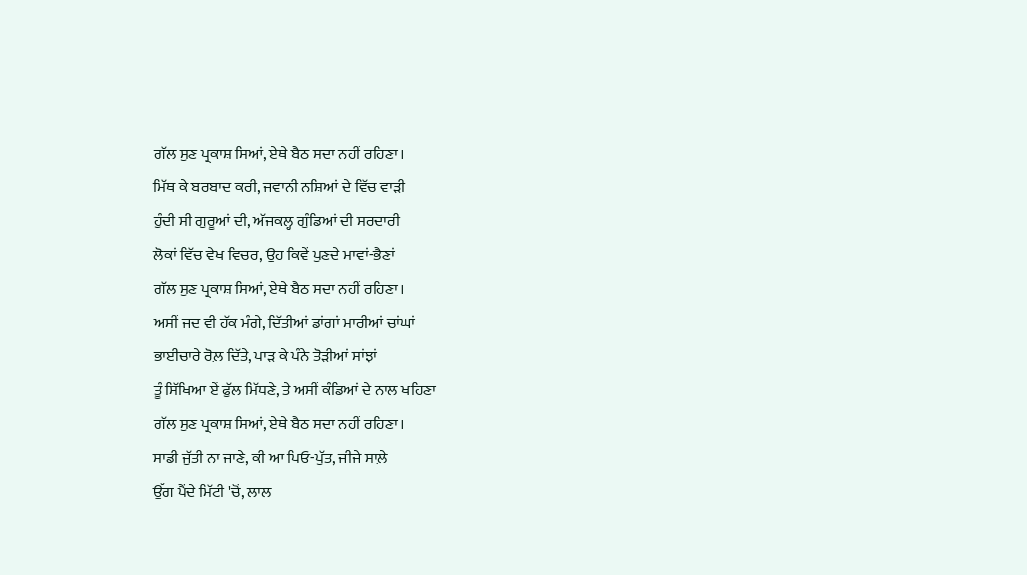ਗੱਲ ਸੁਣ ਪ੍ਰਕਾਸ਼ ਸਿਆਂ, ਏਥੇ ਬੈਠ ਸਦਾ ਨਹੀਂ ਰਹਿਣਾ।
ਮਿੱਥ ਕੇ ਬਰਬਾਦ ਕਰੀ, ਜਵਾਨੀ ਨਸ਼ਿਆਂ ਦੇ ਵਿੱਚ ਵਾੜੀ
ਹੁੰਦੀ ਸੀ ਗੁਰੂਆਂ ਦੀ, ਅੱਜਕਲ੍ਹ ਗੁੰਡਿਆਂ ਦੀ ਸਰਦਾਰੀ
ਲੋਕਾਂ ਵਿੱਚ ਵੇਖ ਵਿਚਰ, ਉਹ ਕਿਵੇਂ ਪੁਣਦੇ ਮਾਵਾਂ-ਭੈਣਾਂ
ਗੱਲ ਸੁਣ ਪ੍ਰਕਾਸ਼ ਸਿਆਂ, ਏਥੇ ਬੈਠ ਸਦਾ ਨਹੀਂ ਰਹਿਣਾ।
ਅਸੀਂ ਜਦ ਵੀ ਹੱਕ ਮੰਗੇ, ਦਿੱਤੀਆਂ ਡਾਂਗਾਂ ਮਾਰੀਆਂ ਚਾਂਘਾਂ
ਭਾਈਚਾਰੇ ਰੋਲ਼ ਦਿੱਤੇ, ਪਾੜ ਕੇ ਪੰਨੇ ਤੋੜੀਆਂ ਸਾਂਝਾਂ
ਤੂੰ ਸਿੱਖਿਆ ਏਂ ਫੁੱਲ ਮਿੱਧਣੇ, ਤੇ ਅਸੀਂ ਕੰਡਿਆਂ ਦੇ ਨਾਲ ਖਹਿਣਾ
ਗੱਲ ਸੁਣ ਪ੍ਰਕਾਸ਼ ਸਿਆਂ, ਏਥੇ ਬੈਠ ਸਦਾ ਨਹੀਂ ਰਹਿਣਾ।
ਸਾਡੀ ਜੁੱਤੀ ਨਾ ਜਾਣੇ, ਕੀ ਆ ਪਿਓ-ਪੁੱਤ, ਜੀਜੇ ਸਾਲ਼ੇ
ਉੱਗ ਪੈਂਦੇ ਮਿੱਟੀ 'ਚੋਂ, ਲਾਲ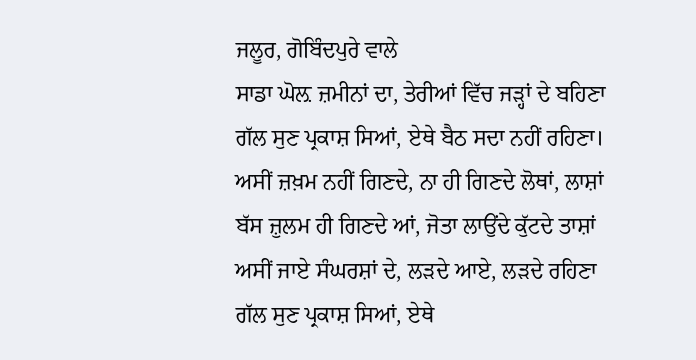ਜਲੂਰ, ਗੋਬਿੰਦਪੁਰੇ ਵਾਲੇ
ਸਾਡਾ ਘੋਲ਼ ਜ਼ਮੀਨਾਂ ਦਾ, ਤੇਰੀਆਂ ਵਿੱਚ ਜੜ੍ਹਾਂ ਦੇ ਬਹਿਣਾ
ਗੱਲ ਸੁਣ ਪ੍ਰਕਾਸ਼ ਸਿਆਂ, ਏਥੇ ਬੈਠ ਸਦਾ ਨਹੀਂ ਰਹਿਣਾ।
ਅਸੀਂ ਜ਼ਖ਼ਮ ਨਹੀਂ ਗਿਣਦੇ, ਨਾ ਹੀ ਗਿਣਦੇ ਲੋਥਾਂ, ਲਾਸ਼ਾਂ
ਬੱਸ ਜ਼ੁਲਮ ਹੀ ਗਿਣਦੇ ਆਂ, ਜੋਤਾ ਲਾਉਂਦੇ ਕੁੱਟਦੇ ਤਾਸ਼ਾਂ
ਅਸੀਂ ਜਾਏ ਸੰਘਰਸ਼ਾਂ ਦੇ, ਲੜਦੇ ਆਏ, ਲੜਦੇ ਰਹਿਣਾ
ਗੱਲ ਸੁਣ ਪ੍ਰਕਾਸ਼ ਸਿਆਂ, ਏਥੇ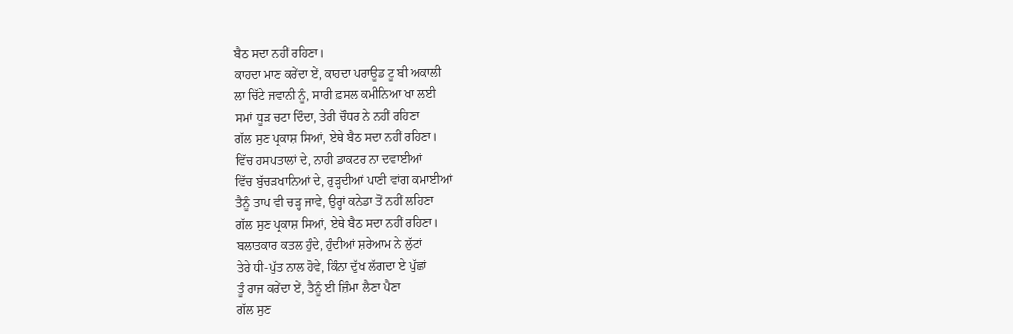ਬੈਠ ਸਦਾ ਨਹੀਂ ਰਹਿਣਾ।
ਕਾਹਦਾ ਮਾਣ ਕਰੇਂਦਾ ਏਂ, ਕਾਹਦਾ ਪਰਾਊਡ ਟੂ ਬੀ ਅਕਾਲੀ
ਲਾ ਚਿੱਟੇ ਜਵਾਨੀ ਨੂੰ, ਸਾਰੀ ਫ਼ਸਲ ਕਮੀਨਿਆ ਖਾ ਲਈ
ਸਮਾਂ ਧੂੜ ਚਟਾ ਦਿੰਦਾ, ਤੇਰੀ ਚੌਧਰ ਨੇ ਨਹੀਂ ਰਹਿਣਾ
ਗੱਲ ਸੁਣ ਪ੍ਰਕਾਸ਼ ਸਿਆਂ, ਏਥੇ ਬੈਠ ਸਦਾ ਨਹੀਂ ਰਹਿਣਾ।
ਵਿੱਚ ਹਸਪਤਾਲਾਂ ਦੇ, ਨਾਹੀ ਡਾਕਟਰ ਨਾ ਦਵਾਈਆਂ
ਵਿੱਚ ਬੁੱਚੜਖਾਨਿਆਂ ਦੇ, ਰੁੜ੍ਹਦੀਆਂ ਪਾਣੀ ਵਾਂਗ ਕਮਾਈਆਂ
ਤੈਨੂੰ ਤਾਪ ਵੀ ਚੜ੍ਹ ਜਾਵੇ, ਉਰ੍ਹਾਂ ਕਨੇਡਾ ਤੋਂ ਨਹੀਂ ਲਹਿਣਾ
ਗੱਲ ਸੁਣ ਪ੍ਰਕਾਸ਼ ਸਿਆਂ, ਏਥੇ ਬੈਠ ਸਦਾ ਨਹੀਂ ਰਹਿਣਾ।
ਬਲਾਤਕਾਰ ਕਤਲ ਹੁੰਦੇ, ਹੁੰਦੀਆਂ ਸ਼ਰੇਆਮ ਨੇ ਲੁੱਟਾਂ
ਤੇਰੇ ਧੀ-ਪੁੱਤ ਨਾਲ ਹੋਵੇ, ਕਿੰਨਾ ਦੁੱਖ ਲੱਗਦਾ ਏ ਪੁੱਛਾਂ
ਤੂੰ ਰਾਜ ਕਰੇਂਦਾ ਏਂ, ਤੈਨੂੰ ਈ ਜ਼ਿੰਮਾ ਲੈਣਾ ਪੈਣਾ
ਗੱਲ ਸੁਣ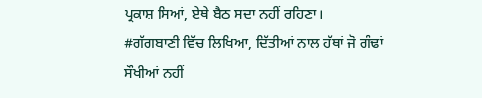ਪ੍ਰਕਾਸ਼ ਸਿਆਂ, ਏਥੇ ਬੈਠ ਸਦਾ ਨਹੀਂ ਰਹਿਣਾ।
#ਗੱਗਬਾਣੀ ਵਿੱਚ ਲਿਖਿਆ, ਦਿੱਤੀਆਂ ਨਾਲ ਹੱਥਾਂ ਜੋ ਗੰਢਾਂ
ਸੌਖੀਆਂ ਨਹੀਂ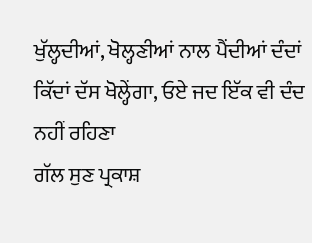ਖੁੱਲ੍ਹਦੀਆਂ, ਖੋਲ੍ਹਣੀਆਂ ਨਾਲ ਪੈਂਦੀਆਂ ਦੰਦਾਂ
ਕਿੱਦਾਂ ਦੱਸ ਖੋਲ੍ਹੇਂਗਾ, ਓਏ ਜਦ ਇੱਕ ਵੀ ਦੰਦ ਨਹੀਂ ਰਹਿਣਾ
ਗੱਲ ਸੁਣ ਪ੍ਰਕਾਸ਼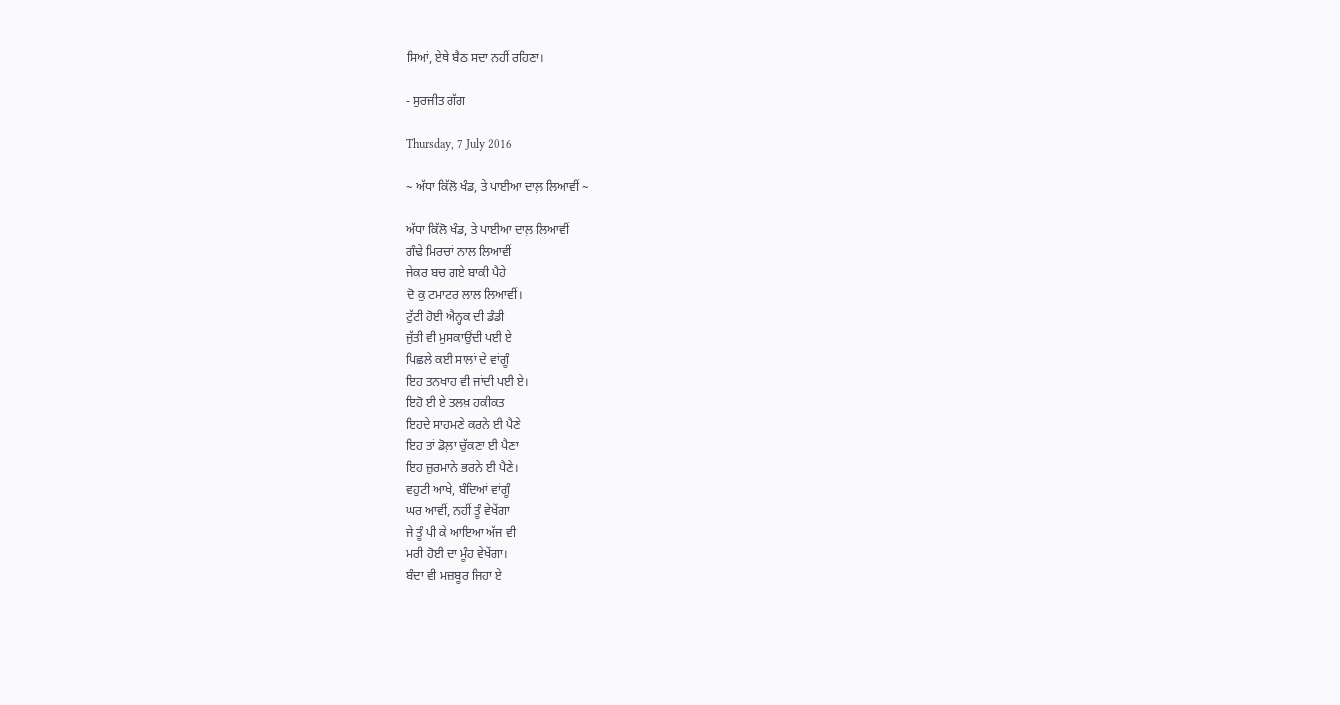ਸਿਆਂ, ਏਥੇ ਬੈਠ ਸਦਾ ਨਹੀਂ ਰਹਿਣਾ।

- ਸੁਰਜੀਤ ਗੱਗ

Thursday, 7 July 2016

~ ਅੱਧਾ ਕਿੱਲੋ ਖੰਡ, ਤੇ ਪਾਈਆ ਦਾਲ਼ ਲਿਆਵੀਂ ~

ਅੱਧਾ ਕਿੱਲੋ ਖੰਡ, ਤੇ ਪਾਈਆ ਦਾਲ਼ ਲਿਆਵੀਂ
ਗੰਢੇ ਮਿਰਚਾਂ ਨਾਲ ਲਿਆਵੀਂ
ਜੇਕਰ ਬਚ ਗਏ ਬਾਕੀ ਪੈਹੇ
ਦੋ ਕੁ ਟਮਾਟਰ ਲਾਲ ਲਿਆਵੀਂ।
ਟੁੱਟੀ ਹੋਈ ਐਨ੍ਹਕ ਦੀ ਡੰਡੀ
ਜੁੱਤੀ ਵੀ ਮੁਸਕਾਉਂਦੀ ਪਈ ਏ
ਪਿਛਲੇ ਕਈ ਸਾਲਾਂ ਦੇ ਵਾਂਗੂੰ
ਇਹ ਤਨਖਾਹ ਵੀ ਜਾਂਦੀ ਪਈ ਏ।
ਇਹੋ ਈ ਏ ਤਲਖ਼ ਹਕੀਕਤ
ਇਹਦੇ ਸਾਹਮਣੇ ਕਰਨੇ ਈ ਪੈਣੇ
ਇਹ ਤਾਂ ਡੋਲ਼ਾ ਚੁੱਕਣਾ ਈ ਪੈਣਾ
ਇਹ ਜ਼ੁਰਮਾਨੇ ਭਰਨੇ ਈ ਪੈਣੇ।
ਵਹੁਟੀ ਆਖੇ, ਬੰਦਿਆਂ ਵਾਂਗੂੰ
ਘਰ ਆਵੀਂ, ਨਹੀਂ ਤੂੰ ਵੇਖੇਂਗਾ
ਜੇ ਤੂੰ ਪੀ ਕੇ ਆਇਆ ਅੱਜ ਵੀ
ਮਰੀ ਹੋਈ ਦਾ ਮੂੰਹ ਵੇਖੇਂਗਾ।
ਬੰਦਾ ਵੀ ਮਜ਼ਬੂਰ ਜਿਹਾ ਏ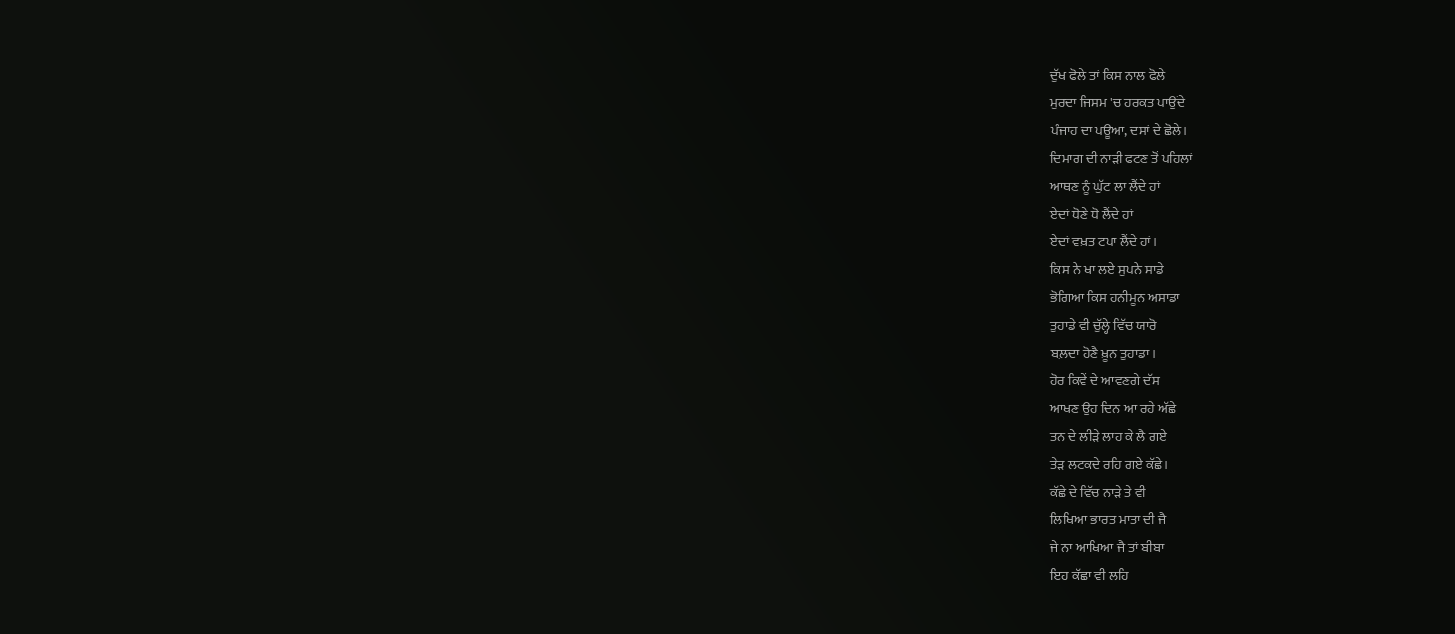ਦੁੱਖ ਫੋਲੇ ਤਾਂ ਕਿਸ ਨਾਲ ਫੋਲੇ
ਮੁਰਦਾ ਜਿਸਮ 'ਚ ਹਰਕਤ ਪਾਉਂਦੇ
ਪੰਜਾਹ ਦਾ ਪਊਆ, ਦਸਾਂ ਦੇ ਛੋਲੇ।
ਦਿਮਾਗ ਦੀ ਨਾੜੀ ਫਟਣ ਤੋਂ ਪਹਿਲਾਂ
ਆਥਣ ਨੂੰ ਘੁੱਟ ਲਾ ਲੈਂਦੇ ਹਾਂ
ਏਦਾਂ ਧੋਣੇ ਧੋ ਲੈਂਦੇ ਹਾਂ
ਏਦਾਂ ਵਖ਼ਤ ਟਪਾ ਲੈਂਦੇ ਹਾਂ।
ਕਿਸ ਨੇ ਖਾ ਲਏ ਸੁਪਨੇ ਸਾਡੇ
ਭੋਗਿਆ ਕਿਸ ਹਨੀਮੂਨ ਅਸਾਡਾ
ਤੁਹਾਡੇ ਵੀ ਚੁੱਲ੍ਹੇ ਵਿੱਚ ਯਾਰੋ
ਬਲ਼ਦਾ ਹੋਣੈ ਖ਼ੂਨ ਤੁਹਾਡਾ।
ਹੋਰ ਕਿਵੇਂ ਦੇ ਆਵਣਗੇ ਦੱਸ
ਆਖਣ ਉਹ ਦਿਨ ਆ ਰਹੇ ਅੱਛੇ
ਤਨ ਦੇ ਲੀੜੇ ਲਾਹ ਕੇ ਲੈ ਗਏ
ਤੇੜ ਲਟਕਦੇ ਰਹਿ ਗਏ ਕੱਛੇ।
ਕੱਛੇ ਦੇ ਵਿੱਚ ਨਾੜੇ ਤੇ ਵੀ
ਲਿਖਿਆ ਭਾਰਤ ਮਾਤਾ ਦੀ ਜੈ
ਜੇ ਨਾ ਆਖਿਆ ਜੈ ਤਾਂ ਬੀਬਾ
ਇਹ ਕੱਛਾ ਵੀ ਲਹਿ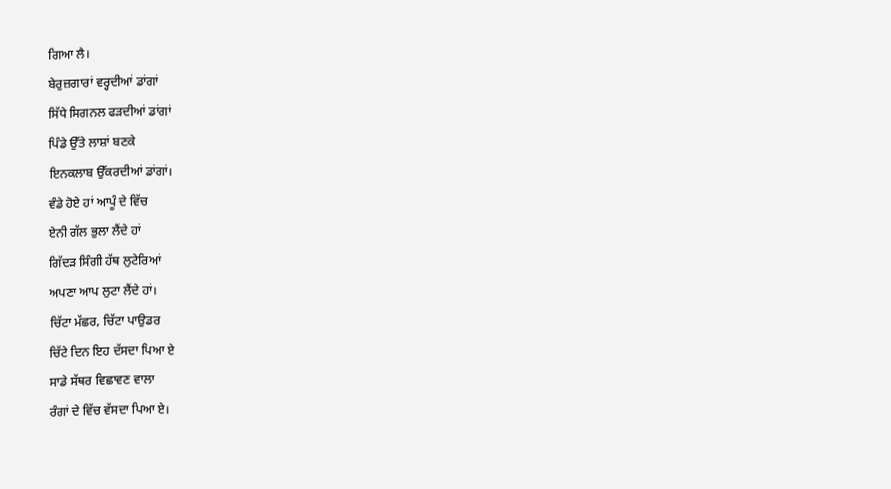ਗਿਆ ਲੈ।
ਬੇਰੁਜ਼ਗਾਰਾਂ ਵਰ੍ਹਦੀਆਂ ਡਾਂਗਾਂ
ਸਿੱਧੇ ਸਿਗਨਲ ਫੜਦੀਆਂ ਡਾਂਗਾਂ
ਪਿੰਡੇ ਉੱਤੇ ਲਾਸ਼ਾਂ ਬਣਕੇ
ਇਨਕਲਾਬ ਉੱਕਰਦੀਆਂ ਡਾਂਗਾਂ।
ਵੰਡੇ ਹੋਏ ਹਾਂ ਆਪੂੰ ਦੇ ਵਿੱਚ
ਏਨੀ ਗੱਲ ਭੁਲਾ ਲੈਂਦੇ ਹਾਂ
ਗਿੱਦੜ ਸਿੰਗੀ ਹੱਥ ਲੁਟੇਰਿਆਂ
ਅਪਣਾ ਆਪ ਲੁਟਾ ਲੈਂਦੇ ਹਾਂ।
ਚਿੱਟਾ ਮੱਛਰ, ਚਿੱਟਾ ਪਾਉਡਰ
ਚਿੱਟੇ ਦਿਨ ਇਹ ਦੱਸਦਾ ਪਿਆ ਏ
ਸਾਡੇ ਸੱਥਰ ਵਿਛਾਵਣ ਵਾਲਾ
ਰੰਗਾਂ ਦੇ ਵਿੱਚ ਵੱਸਦਾ ਪਿਆ ਏ।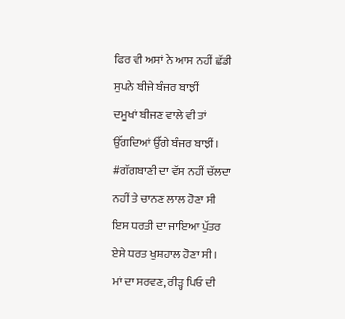ਫਿਰ ਵੀ ਅਸਾਂ ਨੇ ਆਸ ਨਹੀਂ ਛੱਡੀ
ਸੁਪਨੇ ਬੀਜੇ ਬੰਜਰ ਬਾਝੀਂ
ਦਮੂਖਾਂ ਬੀਜਣ ਵਾਲੇ ਵੀ ਤਾਂ
ਉੱਗਦਿਆਂ ਉੱਗੇ ਬੰਜਰ ਬਾਝੀਂ।
#ਗੱਗਬਾਣੀ ਦਾ ਵੱਸ ਨਹੀਂ ਚੱਲਦਾ
ਨਹੀਂ ਤੇ ਚਾਨਣ ਲਾਲ ਹੋਣਾ ਸੀ
ਇਸ ਧਰਤੀ ਦਾ ਜਾਇਆ ਪੁੱਤਰ
ਏਸੇ ਧਰਤ ਖੁਸ਼ਹਾਲ ਹੋਣਾ ਸੀ।
ਮਾਂ ਦਾ ਸਰਵਣ, ਰੀੜ੍ਹ ਪਿਓ ਦੀ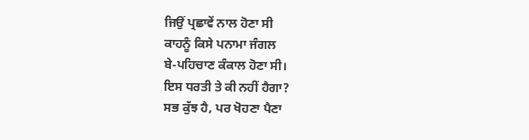ਜਿਉਂ ਪ੍ਰਛਾਵੇਂ ਨਾਲ ਹੋਣਾ ਸੀ
ਕਾਹਨੂੰ ਕਿਸੇ ਪਨਾਮਾ ਜੰਗਲ
ਬੇ-ਪਹਿਚਾਣ ਕੰਕਾਲ ਹੋਣਾ ਸੀ।
ਇਸ ਧਰਤੀ ਤੇ ਕੀ ਨਹੀਂ ਹੈਗਾ?
ਸਭ ਕੁੱਝ ਹੈ, ਪਰ ਖੋਹਣਾ ਪੈਣਾ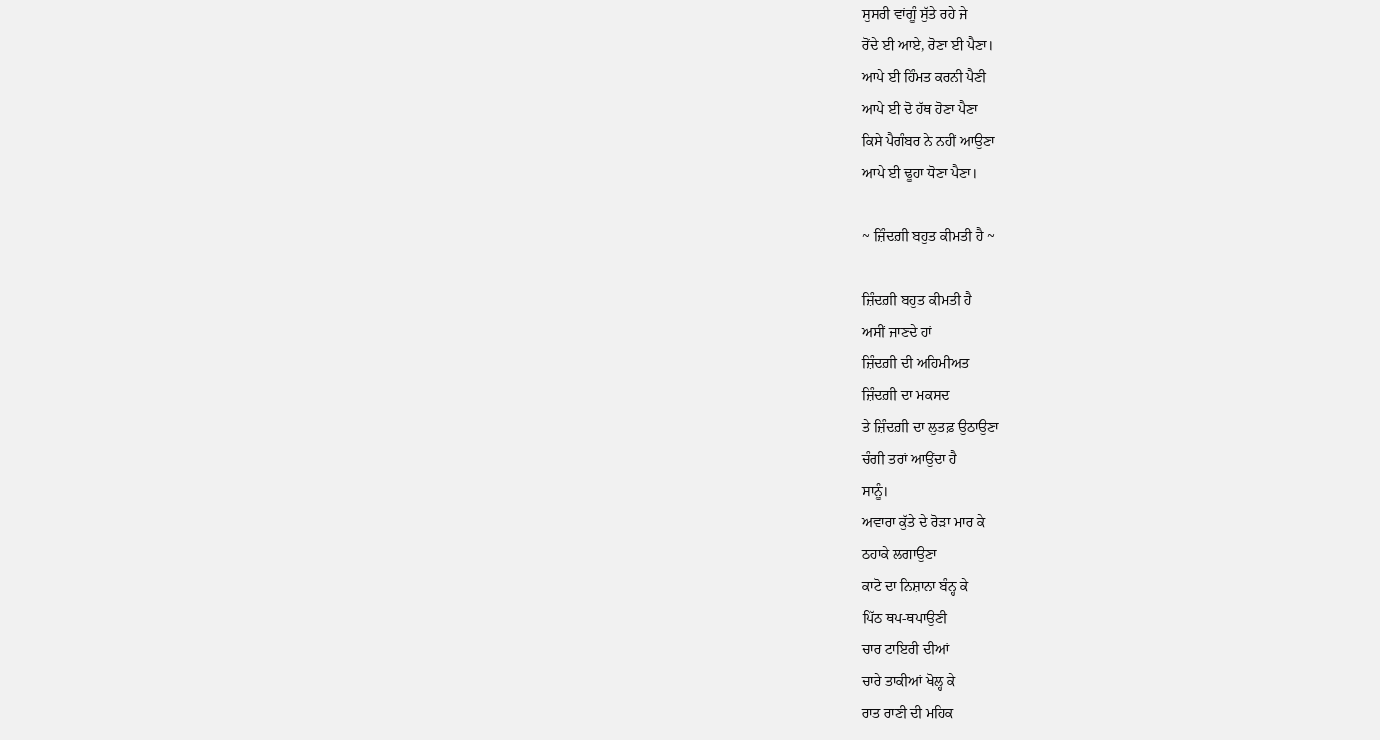ਸੁਸਰੀ ਵਾਂਗੂੰ ਸੁੱਤੇ ਰਹੇ ਜੇ
ਰੋਂਦੇ ਈ ਆਏ, ਰੋਣਾ ਈ ਪੈਣਾ।
ਆਪੇ ਈ ਹਿੰਮਤ ਕਰਨੀ ਪੈਣੀ
ਆਪੇ ਈ ਦੋ ਹੱਥ ਹੋਣਾ ਪੈਣਾ
ਕਿਸੇ ਪੈਗੰਬਰ ਨੇ ਨਹੀਂ ਆਉਣਾ
ਆਪੇ ਈ ਢੂਹਾ ਧੋਣਾ ਪੈਣਾ।

~ ਜ਼ਿੰਦਗ਼ੀ ਬਹੁਤ ਕੀਮਤੀ ਹੈ ~

ਜ਼ਿੰਦਗ਼ੀ ਬਹੁਤ ਕੀਮਤੀ ਹੈ
ਅਸੀਂ ਜਾਣਦੇ ਹਾਂ
ਜ਼ਿੰਦਗ਼ੀ ਦੀ ਅਹਿਮੀਅਤ
ਜ਼ਿੰਦਗ਼ੀ ਦਾ ਮਕਸਦ
ਤੇ ਜ਼ਿੰਦਗ਼ੀ ਦਾ ਲੁਤਫ਼ ਉਠਾਉਣਾ
ਚੰਗੀ ਤਰਾਂ ਆਉਂਦਾ ਹੈ
ਸਾਨੂੰ।
ਅਵਾਰਾ ਕੁੱਤੇ ਦੇ ਰੋੜਾ ਮਾਰ ਕੇ
ਠਹਾਕੇ ਲਗਾਉਣਾ
ਕਾਟੋ ਦਾ ਨਿਸ਼ਾਨਾ ਬੰਨ੍ਹ ਕੇ
ਪਿੱਠ ਥਪ-ਥਪਾਉਣੀ
ਚਾਰ ਟਾਇਰੀ ਦੀਆਂ
ਚਾਰੇ ਤਾਕੀਆਂ ਖੋਲ੍ਹ ਕੇ
ਰਾਤ ਰਾਣੀ ਦੀ ਮਹਿਕ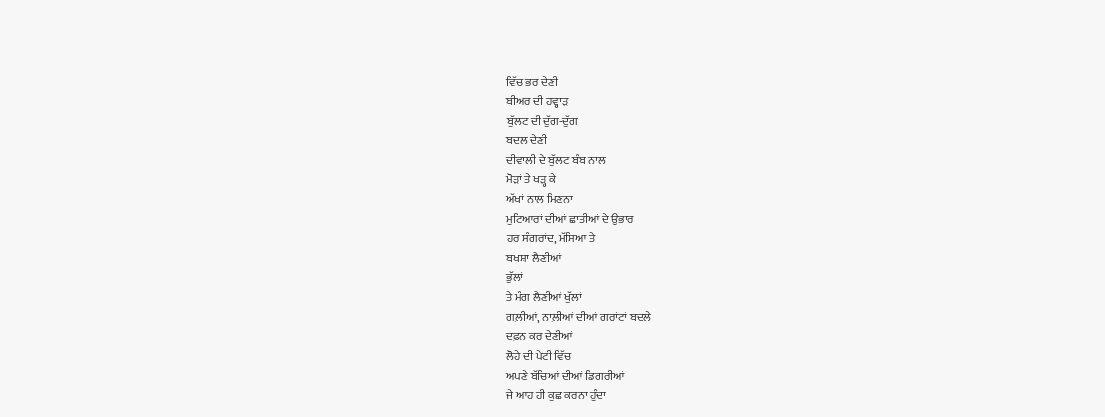ਵਿੱਚ ਭਰ ਦੇਣੀ
ਬੀਅਰ ਦੀ ਹਵ੍ਹਾੜ
ਬੁੱਲਟ ਦੀ ਦੁੱਗ-ਦੁੱਗ
ਬਦਲ ਦੇਣੀ
ਦੀਵਾਲੀ ਦੇ ਬੁੱਲਟ ਬੰਬ ਨਾਲ
ਮੋੜਾਂ ਤੇ ਖੜ੍ਹ ਕੇ
ਅੱਖਾਂ ਨਾਲ ਮਿਣਨਾ
ਮੁਟਿਆਰਾਂ ਦੀਆਂ ਛਾਤੀਆਂ ਦੇ ਉਭਾਰ
ਹਰ ਸੰਗਰਾਂਦ, ਮੱਸਿਆ ਤੇ
ਬਖਸ਼ਾ ਲੈਣੀਆਂ
ਭੁੱਲਾਂ
ਤੇ ਮੰਗ ਲੈਣੀਆਂ ਖੁੱਲਾਂ
ਗਲ਼ੀਆਂ, ਨਾਲ਼ੀਆਂ ਦੀਆਂ ਗਰਾਂਟਾਂ ਬਦਲੇ
ਦਫ਼ਨ ਕਰ ਦੇਣੀਆਂ
ਲੋਹੇ ਦੀ ਪੇਟੀ ਵਿੱਚ
ਅਪਣੇ ਬੱਚਿਆਂ ਦੀਆਂ ਡਿਗਰੀਆਂ
ਜੇ ਆਹ ਹੀ ਕੁਛ ਕਰਨਾ ਹੁੰਦਾ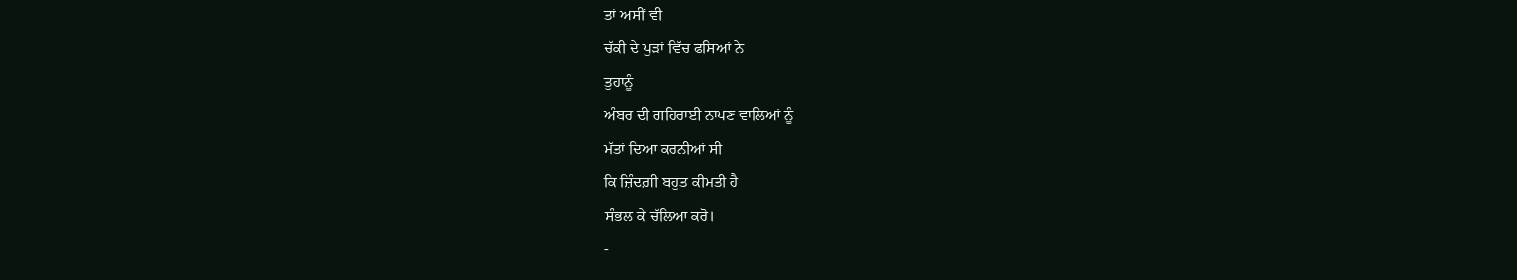ਤਾਂ ਅਸੀਂ ਵੀ
ਚੱਕੀ ਦੇ ਪੁੜਾਂ ਵਿੱਚ ਫਸਿਆਂ ਨੇ
ਤੁਹਾਨੂੰ
ਅੰਬਰ ਦੀ ਗਹਿਰਾਈ ਨਾਪਣ ਵਾਲਿਆਂ ਨੂੰ
ਮੱਤਾਂ ਦਿਆ ਕਰਨੀਆਂ ਸੀ
ਕਿ ਜ਼ਿੰਦਗ਼ੀ ਬਹੁਤ ਕੀਮਤੀ ਹੈ
ਸੰਭਲ ਕੇ ਚੱਲਿਆ ਕਰੋ।
-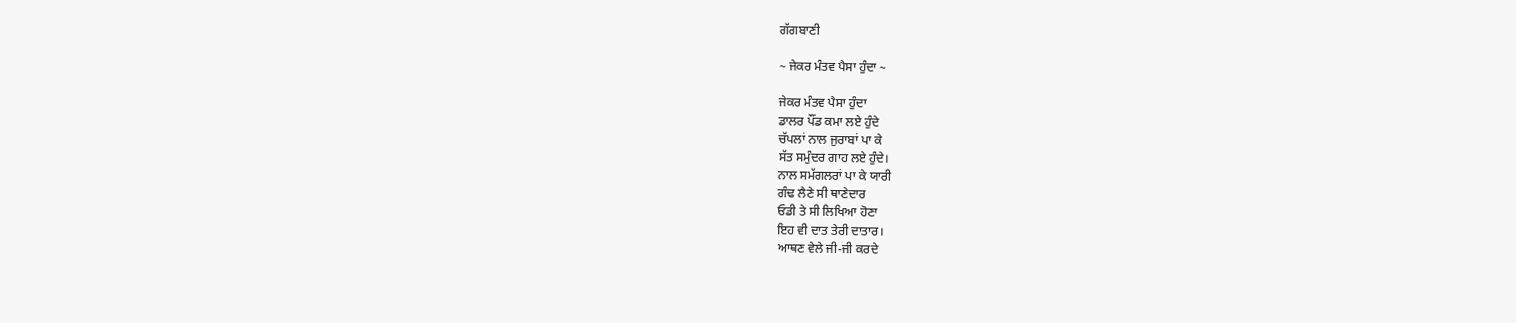ਗੱਗਬਾਣੀ

~ ਜੇਕਰ ਮੰਤਵ ਪੈਸਾ ਹੁੰਦਾ ~

ਜੇਕਰ ਮੰਤਵ ਪੈਸਾ ਹੁੰਦਾ
ਡਾਲਰ ਪੌਂਡ ਕਮਾ ਲਏ ਹੁੰਦੇ
ਚੱਪਲਾਂ ਨਾਲ ਜੁਰਾਬਾਂ ਪਾ ਕੇ
ਸੱਤ ਸਮੁੰਦਰ ਗਾਹ ਲਏ ਹੁੰਦੇ।
ਨਾਲ ਸਮੱਗਲਰਾਂ ਪਾ ਕੇ ਯਾਰੀ
ਗੰਢ ਲੈਣੇ ਸੀ ਥਾਣੇਦਾਰ
ਓਡੀ ਤੇ ਸੀ ਲਿਖਿਆ ਹੋਣਾ
ਇਹ ਵੀ ਦਾਤ ਤੇਰੀ ਦਾਤਾਰ।
ਆਥਣ ਵੇਲੇ ਜੀ-ਜੀ ਕਰਦੇ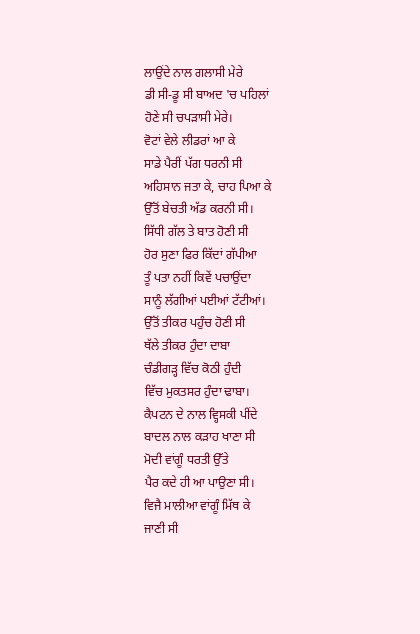ਲਾਉਂਦੇ ਨਾਲ ਗਲਾਸੀ ਮੇਰੇ
ਡੀ ਸੀ-ਡੂ ਸੀ ਬਾਅਦ 'ਚ ਪਹਿਲਾਂ
ਹੋਣੇ ਸੀ ਚਪੜਾਸੀ ਮੇਰੇ।
ਵੋਟਾਂ ਵੇਲੇ ਲੀਡਰਾਂ ਆ ਕੇ
ਸਾਡੇ ਪੈਰੀਂ ਪੱਗ ਧਰਨੀ ਸੀ
ਅਹਿਸਾਨ ਜਤਾ ਕੇ, ਚਾਹ ਪਿਆ ਕੇ
ਉੱਤੋਂ ਬੇਚਤੀ ਅੱਡ ਕਰਨੀ ਸੀ।
ਸਿੱਧੀ ਗੱਲ ਤੇ ਬਾਤ ਹੋਣੀ ਸੀ
ਹੋਰ ਸੁਣਾ ਫਿਰ ਕਿੱਦਾਂ ਗੱਪੀਆ
ਤੂੰ ਪਤਾ ਨਹੀਂ ਕਿਵੇਂ ਪਚਾਉਂਦਾ
ਸਾਨੂੰ ਲੱਗੀਆਂ ਪਈਆਂ ਟੱਟੀਆਂ।
ਉੱਤੋਂ ਤੀਕਰ ਪਹੁੰਚ ਹੋਣੀ ਸੀ
ਥੱਲੇ ਤੀਕਰ ਹੁੰਦਾ ਦਾਬਾ
ਚੰਡੀਗੜ੍ਹ ਵਿੱਚ ਕੋਠੀ ਹੁੰਦੀ
ਵਿੱਚ ਮੁਕਤਸਰ ਹੁੰਦਾ ਢਾਬਾ।
ਕੈਪਟਨ ਦੇ ਨਾਲ ਵ੍ਹਿਸਕੀ ਪੀਂਦੇ
ਬਾਦਲ ਨਾਲ ਕੜਾਹ ਖਾਣਾ ਸੀ
ਮੋਦੀ ਵਾਂਗੂੰ ਧਰਤੀ ਉੱਤੇ
ਪੈਰ ਕਦੇ ਹੀ ਆ ਪਾਉਣਾ ਸੀ।
ਵਿਜੈ ਮਾਲੀਆ ਵਾਂਗੂੰ ਮਿੱਥ ਕੇ
ਜਾਣੀ ਸੀ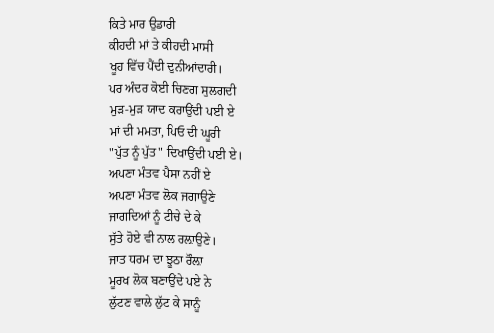ਕਿਤੇ ਮਾਰ ਉਡਾਰੀ
ਕੀਹਦੀ ਮਾਂ ਤੇ ਕੀਹਦੀ ਮਾਸੀ
ਖੂਹ ਵਿੱਚ ਪੈਂਦੀ ਦੁਨੀਆਂਦਾਰੀ।
ਪਰ ਅੰਦਰ ਕੋਈ ਚਿਣਗ ਸੁਲਗਦੀ
ਮੁੜ-ਮੁੜ ਯਾਦ ਕਰਾਉਂਦੀ ਪਈ ਏ
ਮਾਂ ਦੀ ਮਮਤਾ, ਪਿਓ ਦੀ ਘੂਰੀ
"ਪੁੱਤ ਨੂੰ ਪੁੱਤ" ਦਿਖਾਉਂਦੀ ਪਈ ਏ।
ਅਪਣਾ ਮੰਤਵ ਪੈਸਾ ਨਹੀਂ ਏ
ਅਪਣਾ ਮੰਤਵ ਲੋਕ ਜਗਾਉਣੇ
ਜਾਗਦਿਆਂ ਨੂੰ ਟੀਚੇ ਦੇ ਕੇ
ਸੁੱਤੇ ਹੋਏ ਵੀ ਨਾਲ ਰਲ਼ਾਉਣੇ।
ਜਾਤ ਧਰਮ ਦਾ ਝੂਠਾ ਰੌਲ਼ਾ
ਮੂਰਖ ਲੋਕ ਬਣਾਉਂਦੇ ਪਏ ਨੇ
ਲੁੱਟਣ ਵਾਲੇ ਲੁੱਟ ਕੇ ਸਾਨੂੰ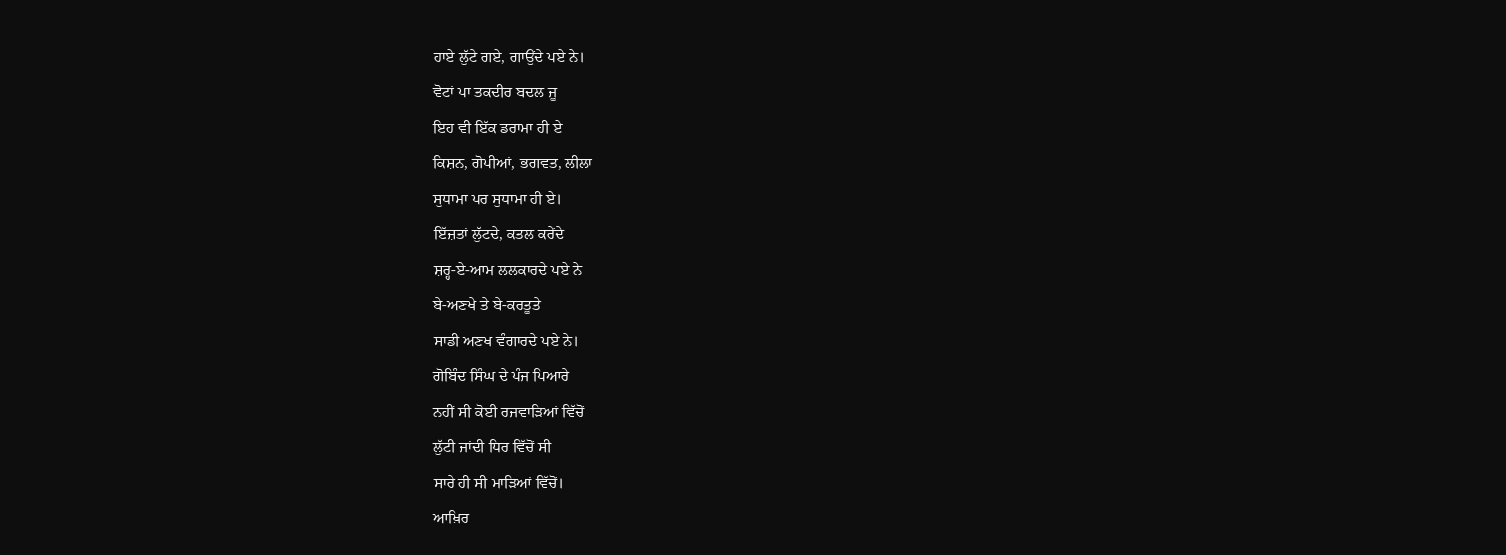ਹਾਏ ਲੁੱਟੇ ਗਏ, ਗਾਉਂਦੇ ਪਏ ਨੇ।
ਵੋਟਾਂ ਪਾ ਤਕਦੀਰ ਬਦਲ ਜੂ
ਇਹ ਵੀ ਇੱਕ ਡਰਾਮਾ ਹੀ ਏ
ਕਿਸ਼ਨ, ਗੋਪੀਆਂ, ਭਗਵਤ, ਲੀਲਾ
ਸੁਧਾਮਾ ਪਰ ਸੁਧਾਮਾ ਹੀ ਏ।
ਇੱਜ਼ਤਾਂ ਲੁੱਟਦੇ, ਕਤਲ ਕਰੇਂਦੇ
ਸ਼ਰ੍ਹ-ਏ-ਆਮ ਲਲਕਾਰਦੇ ਪਏ ਨੇ
ਬੇ-ਅਣਖੇ ਤੇ ਬੇ-ਕਰਤੂਤੇ
ਸਾਡੀ ਅਣਖ ਵੰਗਾਰਦੇ ਪਏ ਨੇ।
ਗੋਬਿੰਦ ਸਿੰਘ ਦੇ ਪੰਜ ਪਿਆਰੇ
ਨਹੀਂ ਸੀ ਕੋਈ ਰਜਵਾੜਿਆਂ ਵਿੱਚੋਂ
ਲੁੱਟੀ ਜਾਂਦੀ ਧਿਰ ਵਿੱਚੋਂ ਸੀ
ਸਾਰੇ ਹੀ ਸੀ ਮਾੜਿਆਂ ਵਿੱਚੋਂ।
ਆਖ਼ਿਰ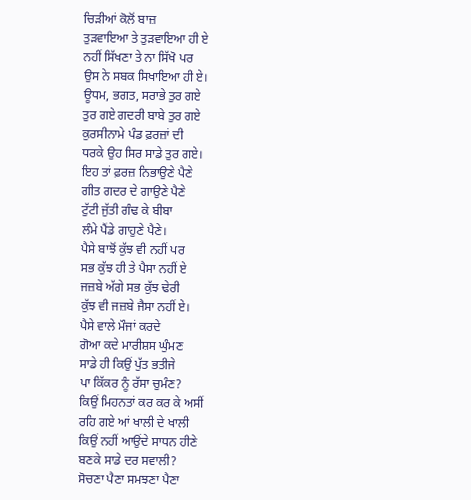ਚਿੜੀਆਂ ਕੋਲੋਂ ਬਾਜ਼
ਤੁੜਵਾਇਆ ਤੇ ਤੁੜਵਾਇਆ ਹੀ ਏ
ਨਹੀਂ ਸਿੱਖਣਾ ਤੇ ਨਾ ਸਿੱਖੋ ਪਰ
ਉਸ ਨੇ ਸਬਕ ਸਿਖਾਇਆ ਹੀ ਏ।
ਊਧਮ, ਭਗਤ, ਸਰਾਭੇ ਤੁਰ ਗਏ
ਤੁਰ ਗਏ ਗਦਰੀ ਬਾਬੇ ਤੁਰ ਗਏ
ਕੁਰਸੀਨਾਮੇ ਪੰਡ ਫ਼ਰਜ਼ਾਂ ਦੀ
ਧਰਕੇ ਉਹ ਸਿਰ ਸਾਡੇ ਤੁਰ ਗਏ।
ਇਹ ਤਾਂ ਫ਼ਰਜ਼ ਨਿਭਾਉਣੇ ਪੈਣੇ
ਗੀਤ ਗਦਰ ਦੇ ਗਾਉਣੇ ਪੈਣੇ
ਟੁੱਟੀ ਜੁੱਤੀ ਗੰਢ ਕੇ ਬੀਬਾ
ਲੰਮੇ ਪੈਂਡੇ ਗਾਹੁਣੇ ਪੈਣੇ।
ਪੈਸੇ ਬਾਝੋਂ ਕੁੱਝ ਵੀ ਨਹੀਂ ਪਰ
ਸਭ ਕੁੱਝ ਹੀ ਤੇ ਪੈਸਾ ਨਹੀਂ ਏ
ਜਜ਼ਬੇ ਅੱਗੇ ਸਭ ਕੁੱਝ ਢੇਰੀ
ਕੁੱਝ ਵੀ ਜਜ਼ਬੇ ਜੈਸਾ ਨਹੀਂ ਏ।
ਪੈਸੇ ਵਾਲੇ ਮੌਜਾਂ ਕਰਦੇ
ਗੋਆ ਕਦੇ ਮਾਰੀਸ਼ਸ ਘੁੰਮਣ
ਸਾਡੇ ਹੀ ਕਿਉਂ ਪੁੱਤ ਭਤੀਜੇ
ਪਾ ਕਿੱਕਰ ਨੂੰ ਰੱਸਾ ਚੁਮੰਣ?
ਕਿਉਂ ਮਿਹਨਤਾਂ ਕਰ ਕਰ ਕੇ ਅਸੀਂ
ਰਹਿ ਗਏ ਆਂ ਖਾਲੀ ਦੇ ਖਾਲੀ
ਕਿਉਂ ਨਹੀਂ ਆਉਂਦੇ ਸਾਧਨ ਹੀਣੇ
ਬਣਕੇ ਸਾਡੇ ਦਰ ਸਵਾਲੀ?
ਸੋਚਣਾ ਪੈਣਾ ਸਮਝਣਾ ਪੈਣਾ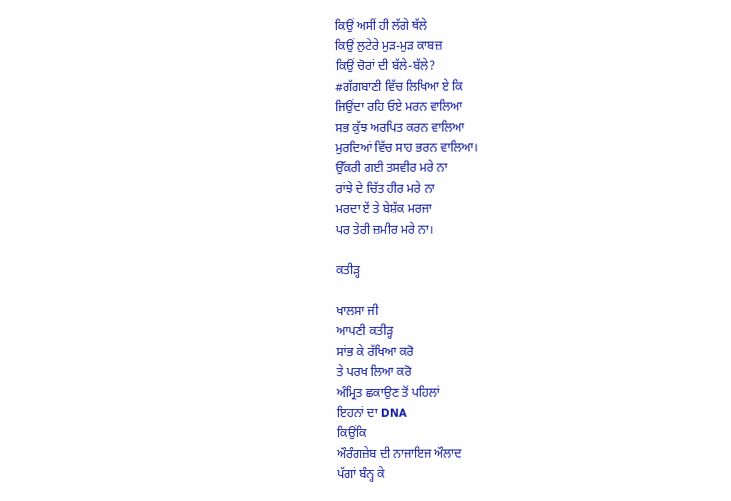ਕਿਉਂ ਅਸੀਂ ਹੀ ਲੱਗੇ ਥੱਲੇ
ਕਿਉਂ ਲੁਟੇਰੇ ਮੁੜ-ਮੁੜ ਕਾਬਜ਼
ਕਿਉਂ ਚੋਰਾਂ ਦੀ ਬੱਲੇ-ਬੱਲੇ?
#ਗੱਗਬਾਣੀ ਵਿੱਚ ਲਿਖਿਆ ਏ ਕਿ
ਜਿਉਂਦਾ ਰਹਿ ਓਏ ਮਰਨ ਵਾਲਿਆ
ਸਭ ਕੁੱਝ ਅਰਪਿਤ ਕਰਨ ਵਾਲਿਆ
ਮੁਰਦਿਆਂ ਵਿੱਚ ਸਾਹ ਭਰਨ ਵਾਲਿਆ।
ਉੱਕਰੀ ਗਈ ਤਸਵੀਰ ਮਰੇ ਨਾ
ਰਾਂਝੇ ਦੇ ਚਿੱਤ ਹੀਰ ਮਰੇ ਨਾ
ਮਰਦਾ ਏਂ ਤੇ ਬੇਸ਼ੱਕ ਮਰਜਾ
ਪਰ ਤੇਰੀ ਜ਼ਮੀਰ ਮਰੇ ਨਾ।

ਕਤੀੜ੍ਹ

ਖਾਲਸਾ ਜੀ
ਆਪਣੀ ਕਤੀੜ੍ਹ
ਸਾਂਭ ਕੇ ਰੱਖਿਆ ਕਰੋ
ਤੇ ਪਰਖ ਲਿਆ ਕਰੋ
ਅੰਮ੍ਰਿਤ ਛਕਾਉਣ ਤੋਂ ਪਹਿਲਾਂ
ਇਹਨਾਂ ਦਾ DNA
ਕਿਉਂਕਿ
ਔਰੰਗਜ਼ੇਬ ਦੀ ਨਾਜਾਇਜ ਔਲਾਦ
ਪੱਗਾਂ ਬੰਨ੍ਹ ਕੇ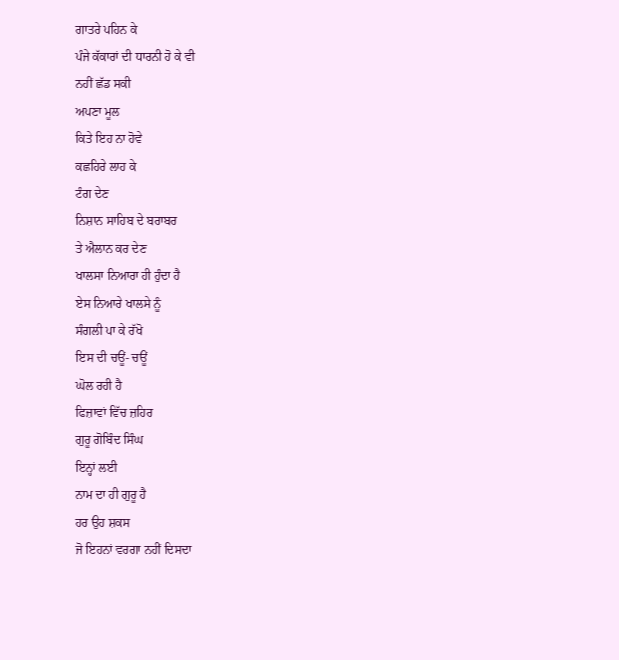ਗਾਤਰੇ ਪਹਿਨ ਕੇ
ਪੰਜੇ ਕੱਕਾਰਾਂ ਦੀ ਧਾਰਨੀ ਹੋ ਕੇ ਵੀ
ਨਹੀਂ ਛੱਡ ਸਕੀ
ਅਪਣਾ ਮੂਲ
ਕਿਤੇ ਇਹ ਨਾ ਹੋਵੇ
ਕਛਹਿਰੇ ਲਾਹ ਕੇ
ਟੰਗ ਦੇਣ
ਨਿਸ਼ਾਨ ਸਾਹਿਬ ਦੇ ਬਰਾਬਰ
ਤੇ ਐਲਾਨ ਕਰ ਦੇਣ
ਖਾਲਸਾ ਨਿਆਰਾ ਹੀ ਹੁੰਦਾ ਹੈ
ਏਸ ਨਿਆਰੇ ਖਾਲਸੇ ਨੂੰ
ਸੰਗਲੀ ਪਾ ਕੇ ਰੱਖੋ
ਇਸ ਦੀ ਚਊਂ- ਚਊਂ
ਘੋਲ ਰਹੀ ਹੈ
ਫਿਜ਼ਾਵਾਂ ਵਿੱਚ ਜ਼ਹਿਰ
ਗੁਰੂ ਗੋਬਿੰਦ ਸਿੰਘ
ਇਨ੍ਹਾਂ ਲਈ
ਨਾਮ ਦਾ ਹੀ ਗੁਰੂ ਹੈ
ਹਰ ਉਹ ਸ਼ਕਸ
ਜੋ ਇਹਨਾਂ ਵਰਗਾ ਨਹੀਂ ਦਿਸਦਾ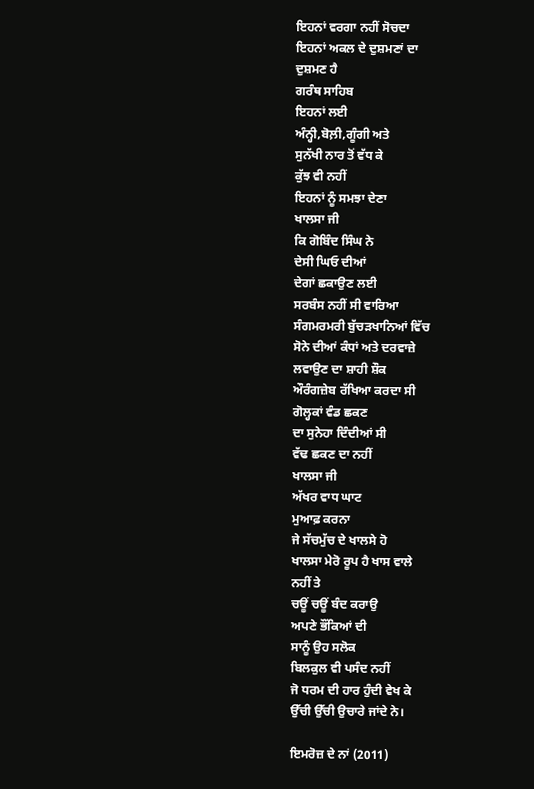ਇਹਨਾਂ ਵਰਗਾ ਨਹੀਂ ਸੋਚਦਾ
ਇਹਨਾਂ ਅਕਲ ਦੇ ਦੁਸ਼ਮਣਾਂ ਦਾ
ਦੁਸ਼ਮਣ ਹੈ
ਗਰੰਥ ਸਾਹਿਬ
ਇਹਨਾਂ ਲਈ
ਅੰਨ੍ਹੀ,ਬੋਲ਼ੀ,ਗੂੰਗੀ ਅਤੇ
ਸੁਨੱਖੀ ਨਾਰ ਤੋਂ ਵੱਧ ਕੇ
ਕੁੱਝ ਵੀ ਨਹੀਂ
ਇਹਨਾਂ ਨੂੰ ਸਮਝਾ ਦੇਣਾ
ਖਾਲਸਾ ਜੀ
ਕਿ ਗੋਬਿੰਦ ਸਿੰਘ ਨੇ
ਦੇਸੀ ਘਿਓ ਦੀਆਂ
ਦੇਗਾਂ ਛਕਾਉਣ ਲਈ
ਸਰਬੰਸ ਨਹੀਂ ਸੀ ਵਾਰਿਆ
ਸੰਗਮਰਮਰੀ ਬੁੱਚੜਖਾਨਿਆਂ ਵਿੱਚ
ਸੋਨੇ ਦੀਆਂ ਕੰਧਾਂ ਅਤੇ ਦਰਵਾਜ਼ੇ
ਲਵਾਉਣ ਦਾ ਸ਼ਾਹੀ ਸ਼ੌਕ
ਔਰੰਗਜ਼ੇਬ ਰੱਖਿਆ ਕਰਦਾ ਸੀ
ਗੋਲ੍ਹਕਾਂ ਵੰਡ ਛਕਣ
ਦਾ ਸੁਨੇਹਾ ਦਿੰਦੀਆਂ ਸੀ
ਵੱਢ ਛਕਣ ਦਾ ਨਹੀਂ
ਖਾਲਸਾ ਜੀ
ਅੱਖਰ ਵਾਧ ਘਾਟ
ਮੁਆਫ਼ ਕਰਨਾ
ਜੇ ਸੱਚਮੁੱਚ ਦੇ ਖਾਲਸੇ ਹੋ
ਖਾਲਸਾ ਮੇਰੋ ਰੂਪ ਹੈ ਖਾਸ ਵਾਲੇ
ਨਹੀਂ ਤੇ
ਚਊਂ ਚਊਂ ਬੰਦ ਕਰਾਉ
ਅਪਣੇ ਭੌਂਕਿਆਂ ਦੀ
ਸਾਨੂੰ ਉਹ ਸਲੋਕ
ਬਿਲਕੁਲ ਵੀ ਪਸੰਦ ਨਹੀਂ
ਜੋ ਧਰਮ ਦੀ ਹਾਰ ਹੁੰਦੀ ਵੇਖ ਕੇ
ਉੱਚੀ ਉੱਚੀ ਉਚਾਰੇ ਜਾਂਦੇ ਨੇ।

ਇਮਰੋਜ਼ ਦੇ ਨਾਂ (2011)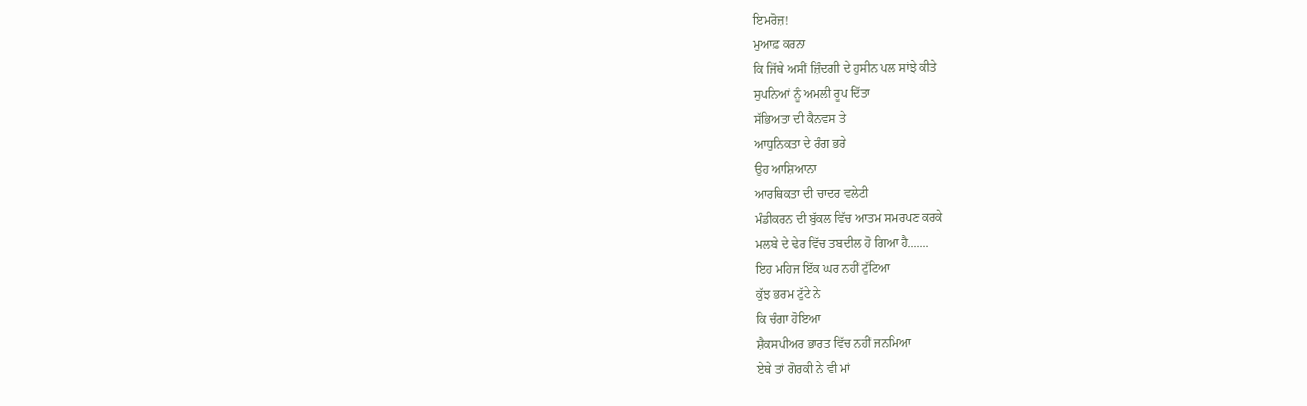ਇਮਰੋਜ਼!
ਮੁਆਫ਼ ਕਰਨਾ
ਕਿ ਜਿੱਥੇ ਅਸੀਂ ਜ਼ਿੰਦਗੀ ਦੇ ਹੁਸੀਨ ਪਲ ਸਾਂਝੇ ਕੀਤੇ
ਸੁਪਨਿਆਂ ਨੂੰ ਅਮਲੀ ਰੂਪ ਦਿੱਤਾ
ਸੱਭਿਅਤਾ ਦੀ ਕੈਨਵਸ ਤੇ
ਆਧੁਨਿਕਤਾ ਦੇ ਰੰਗ ਭਰੇ
ਉਹ ਆਸ਼ਿਆਨਾ
ਆਰਥਿਕਤਾ ਦੀ ਚਾਦਰ ਵਲੇਟੀ
ਮੰਡੀਕਰਨ ਦੀ ਬੁੱਕਲ ਵਿੱਚ ਆਤਮ ਸਮਰਪਣ ਕਰਕੇ
ਮਲਬੇ ਦੇ ਢੇਰ ਵਿੱਚ ਤਬਦੀਲ ਹੋ ਗਿਆ ਹੈ.......
ਇਹ ਮਹਿਜ ਇੱਕ ਘਰ ਨਹੀਂ ਟੁੱਟਿਆ
ਕੁੱਝ ਭਰਮ ਟੁੱਟੇ ਨੇ
ਕਿ ਚੰਗਾ ਹੋਇਆ
ਸ਼ੈਕਸਪੀਅਰ ਭਾਰਤ ਵਿੱਚ ਨਹੀਂ ਜਨਮਿਆ
ਏਥੇ ਤਾਂ ਗੋਰਕੀ ਨੇ ਵੀ ਮਾਂ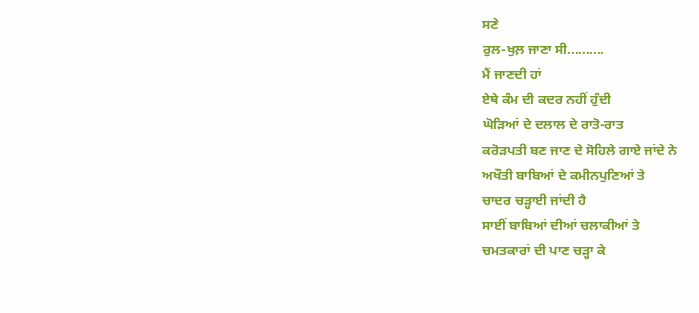ਸਣੇ
ਰੁਲ-ਖੁਲ਼ ਜਾਣਾ ਸੀ..........
ਮੈਂ ਜਾਣਦੀ ਹਾਂ
ਏਥੇ ਕੰਮ ਦੀ ਕਦਰ ਨਹੀਂ ਹੁੰਦੀ
ਘੋੜਿਆਂ ਦੇ ਦਲਾਲ ਦੇ ਰਾਤੋ-ਰਾਤ
ਕਰੋੜਪਤੀ ਬਣ ਜਾਣ ਦੇ ਸੋਹਿਲੇ ਗਾਏ ਜਾਂਦੇ ਨੇ
ਅਖੌਤੀ ਬਾਬਿਆਂ ਦੇ ਕਮੀਨਪੁਣਿਆਂ ਤੇ
ਚਾਦਰ ਚੜ੍ਹਾਈ ਜਾਂਦੀ ਹੈ
ਸਾਈਂ ਬਾਬਿਆਂ ਦੀਆਂ ਚਲਾਕੀਆਂ ਤੇ
ਚਮਤਕਾਰਾਂ ਦੀ ਪਾਣ ਚੜ੍ਹਾ ਕੇ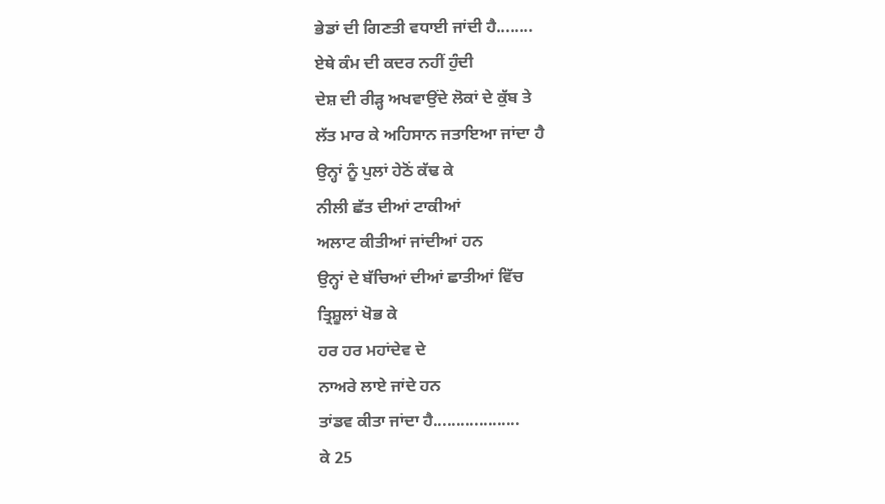ਭੇਡਾਂ ਦੀ ਗਿਣਤੀ ਵਧਾਈ ਜਾਂਦੀ ਹੈ........
ਏਥੇ ਕੰਮ ਦੀ ਕਦਰ ਨਹੀਂ ਹੁੰਦੀ
ਦੇਸ਼ ਦੀ ਰੀੜ੍ਹ ਅਖਵਾਉਂਦੇ ਲੋਕਾਂ ਦੇ ਕੁੱਬ ਤੇ
ਲੱਤ ਮਾਰ ਕੇ ਅਹਿਸਾਨ ਜਤਾਇਆ ਜਾਂਦਾ ਹੈ
ਉਨ੍ਹਾਂ ਨੂੰ ਪੁਲਾਂ ਹੇਠੋਂ ਕੱਢ ਕੇ
ਨੀਲੀ ਛੱਤ ਦੀਆਂ ਟਾਕੀਆਂ
ਅਲਾਟ ਕੀਤੀਆਂ ਜਾਂਦੀਆਂ ਹਨ
ਉਨ੍ਹਾਂ ਦੇ ਬੱਚਿਆਂ ਦੀਆਂ ਛਾਤੀਆਂ ਵਿੱਚ
ਤ੍ਰਿਸ਼ੂਲਾਂ ਖੋਭ ਕੇ
ਹਰ ਹਰ ਮਹਾਂਦੇਵ ਦੇ
ਨਾਅਰੇ ਲਾਏ ਜਾਂਦੇ ਹਨ
ਤਾਂਡਵ ਕੀਤਾ ਜਾਂਦਾ ਹੈ...................
ਕੇ 25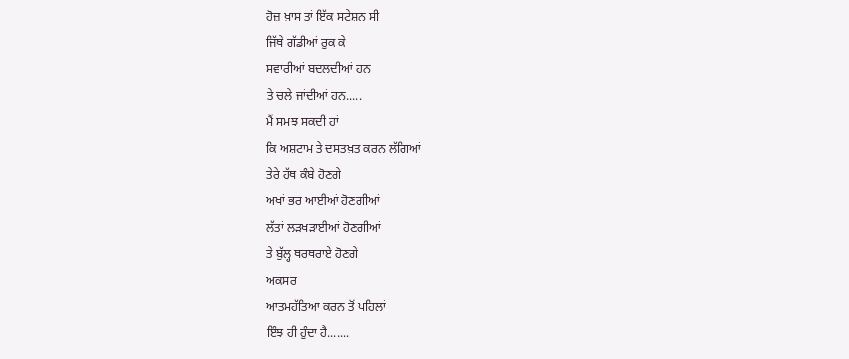ਹੋਜ਼ ਖ਼ਾਸ ਤਾਂ ਇੱਕ ਸਟੇਸ਼ਨ ਸੀ
ਜਿੱਥੇ ਗੱਡੀਆਂ ਰੁਕ ਕੇ
ਸਵਾਰੀਆਂ ਬਦਲਦੀਆਂ ਹਨ
ਤੇ ਚਲੇ ਜਾਂਦੀਆਂ ਹਨ.....
ਮੈਂ ਸਮਝ ਸਕਦੀ ਹਾਂ
ਕਿ ਅਸ਼ਟਾਮ ਤੇ ਦਸਤਖ਼ਤ ਕਰਨ ਲੱਗਿਆਂ
ਤੇਰੇ ਹੱਥ ਕੰਬੇ ਹੋਣਗੇ
ਅਖਾਂ ਭਰ ਆਈਆਂ ਹੋਣਗੀਆਂ
ਲੱਤਾਂ ਲੜਖੜਾਈਆਂ ਹੋਣਗੀਆਂ
ਤੇ ਬੁੱਲ੍ਹ ਥਰਥਰਾਏ ਹੋਣਗੇ
ਅਕਸਰ
ਆਤਮਹੱਤਿਆ ਕਰਨ ਤੋਂ ਪਹਿਲਾਂ
ਇੰਝ ਹੀ ਹੁੰਦਾ ਹੈ.......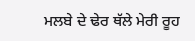ਮਲਬੇ ਦੇ ਢੇਰ ਥੱਲੇ ਮੇਰੀ ਰੂਹ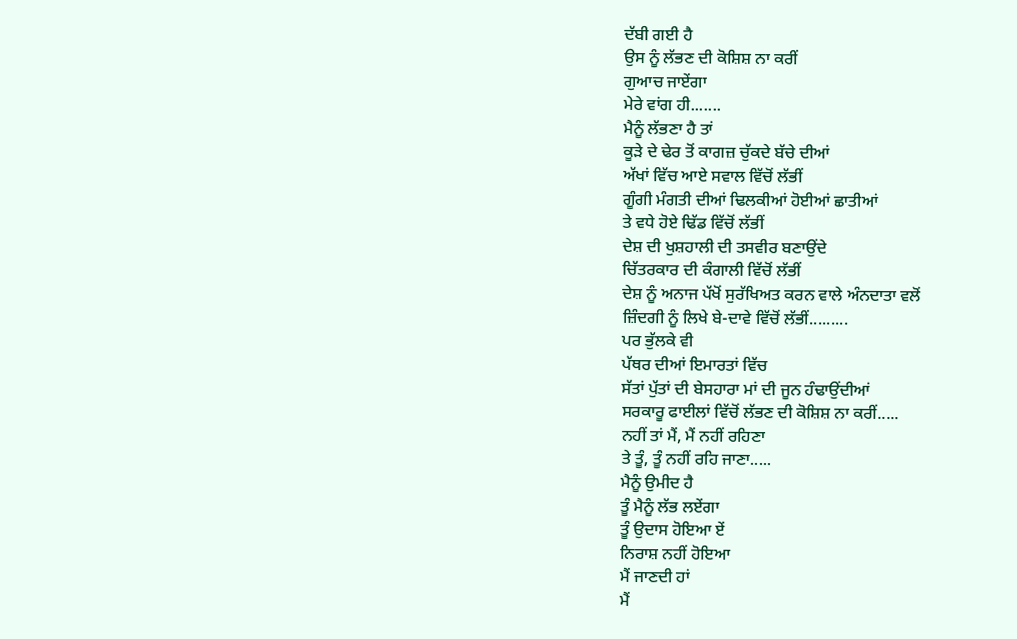ਦੱਬੀ ਗਈ ਹੈ
ਉਸ ਨੂੰ ਲੱਭਣ ਦੀ ਕੋਸ਼ਿਸ਼ ਨਾ ਕਰੀਂ
ਗੁਆਚ ਜਾਏਂਗਾ
ਮੇਰੇ ਵਾਂਗ ਹੀ.......
ਮੈਨੂੰ ਲੱਭਣਾ ਹੈ ਤਾਂ
ਕੂੜੇ ਦੇ ਢੇਰ ਤੋਂ ਕਾਗਜ਼ ਚੁੱਕਦੇ ਬੱਚੇ ਦੀਆਂ
ਅੱਖਾਂ ਵਿੱਚ ਆਏ ਸਵਾਲ ਵਿੱਚੋਂ ਲੱਭੀਂ
ਗੂੰਗੀ ਮੰਗਤੀ ਦੀਆਂ ਢਿਲਕੀਆਂ ਹੋਈਆਂ ਛਾਤੀਆਂ
ਤੇ ਵਧੇ ਹੋਏ ਢਿੱਡ ਵਿੱਚੋਂ ਲੱਭੀਂ
ਦੇਸ਼ ਦੀ ਖੁਸ਼ਹਾਲੀ ਦੀ ਤਸਵੀਰ ਬਣਾਉਂਦੇ
ਚਿੱਤਰਕਾਰ ਦੀ ਕੰਗਾਲੀ ਵਿੱਚੋਂ ਲੱਭੀਂ
ਦੇਸ਼ ਨੂੰ ਅਨਾਜ ਪੱਖੋਂ ਸੁਰੱਖਿਅਤ ਕਰਨ ਵਾਲੇ ਅੰਨਦਾਤਾ ਵਲੋਂ
ਜ਼ਿੰਦਗੀ ਨੂੰ ਲਿਖੇ ਬੇ-ਦਾਵੇ ਵਿੱਚੋਂ ਲੱਭੀਂ.........
ਪਰ ਭੁੱਲਕੇ ਵੀ
ਪੱਥਰ ਦੀਆਂ ਇਮਾਰਤਾਂ ਵਿੱਚ
ਸੱਤਾਂ ਪੁੱਤਾਂ ਦੀ ਬੇਸਹਾਰਾ ਮਾਂ ਦੀ ਜੂਨ ਹੰਢਾਉਂਦੀਆਂ
ਸਰਕਾਰੂ ਫਾਈਲਾਂ ਵਿੱਚੋਂ ਲੱਭਣ ਦੀ ਕੋਸ਼ਿਸ਼ ਨਾ ਕਰੀਂ.....
ਨਹੀਂ ਤਾਂ ਮੈਂ, ਮੈਂ ਨਹੀਂ ਰਹਿਣਾ
ਤੇ ਤੂੰ, ਤੂੰ ਨਹੀਂ ਰਹਿ ਜਾਣਾ.....
ਮੈਨੂੰ ਉਮੀਦ ਹੈ
ਤੂੰ ਮੈਨੂੰ ਲੱਭ ਲਏਂਗਾ
ਤੂੰ ਉਦਾਸ ਹੋਇਆ ਏਂ
ਨਿਰਾਸ਼ ਨਹੀਂ ਹੋਇਆ
ਮੈਂ ਜਾਣਦੀ ਹਾਂ
ਮੈਂ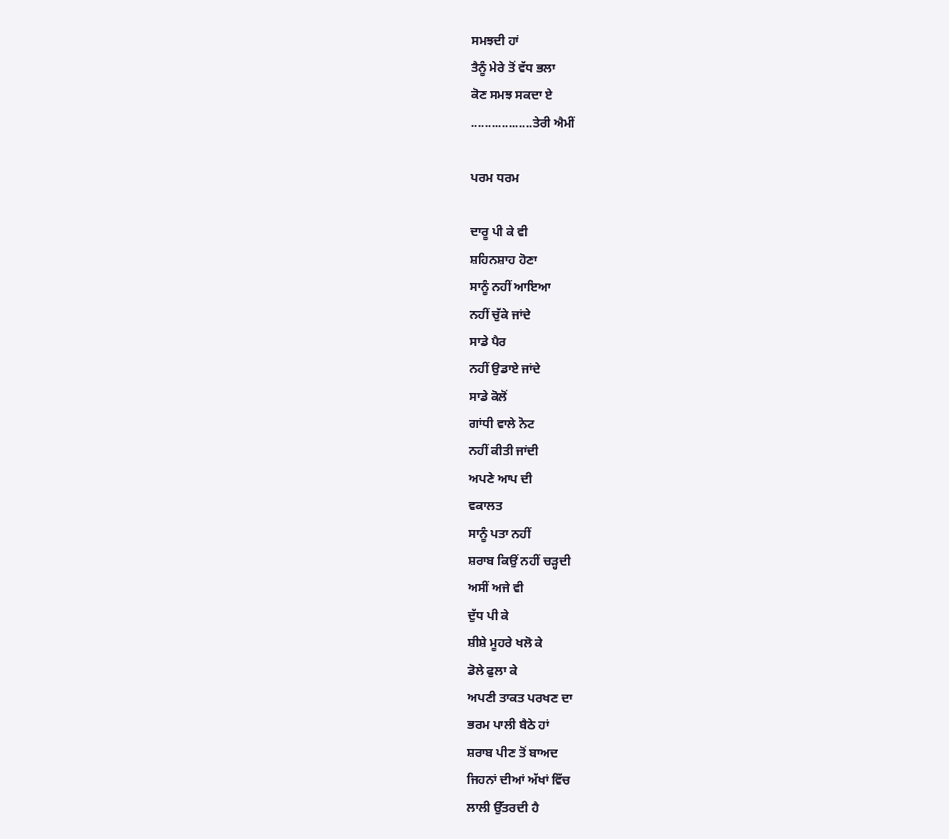ਸਮਝਦੀ ਹਾਂ
ਤੈਨੂੰ ਮੇਰੇ ਤੋਂ ਵੱਧ ਭਲਾ
ਕੋਣ ਸਮਝ ਸਕਦਾ ਏ
..................ਤੇਰੀ ਐਮੀਂ

ਪਰਮ ਧਰਮ

ਦਾਰੂ ਪੀ ਕੇ ਵੀ
ਸ਼ਹਿਨਸ਼ਾਹ ਹੋਣਾ
ਸਾਨੂੰ ਨਹੀਂ ਆਇਆ
ਨਹੀਂ ਚੁੱਕੇ ਜਾਂਦੇ
ਸਾਡੇ ਪੈਰ
ਨਹੀਂ ਉਡਾਏ ਜਾਂਦੇ
ਸਾਡੇ ਕੋਲੋਂ
ਗਾਂਧੀ ਵਾਲੇ ਨੋਟ
ਨਹੀਂ ਕੀਤੀ ਜਾਂਦੀ
ਅਪਣੇ ਆਪ ਦੀ
ਵਕਾਲਤ
ਸਾਨੂੰ ਪਤਾ ਨਹੀਂ
ਸ਼ਰਾਬ ਕਿਉਂ ਨਹੀਂ ਚੜ੍ਹਦੀ
ਅਸੀਂ ਅਜੇ ਵੀ
ਦੁੱਧ ਪੀ ਕੇ
ਸ਼ੀਸ਼ੇ ਮੂਹਰੇ ਖਲੋ ਕੇ
ਡੋਲੇ ਫੁਲਾ ਕੇ
ਅਪਣੀ ਤਾਕਤ ਪਰਖਣ ਦਾ
ਭਰਮ ਪਾਲੀ ਬੈਠੇ ਹਾਂ
ਸ਼ਰਾਬ ਪੀਣ ਤੋਂ ਬਾਅਦ
ਜਿਹਨਾਂ ਦੀਆਂ ਅੱਖਾਂ ਵਿੱਚ
ਲਾਲੀ ਉੱਤਰਦੀ ਹੈ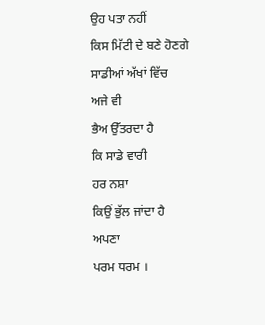ਉਹ ਪਤਾ ਨਹੀਂ
ਕਿਸ ਮਿੱਟੀ ਦੇ ਬਣੇ ਹੋਣਗੇ
ਸਾਡੀਆਂ ਅੱਖਾਂ ਵਿੱਚ
ਅਜੇ ਵੀ
ਭੈਅ ਉੱਤਰਦਾ ਹੈ
ਕਿ ਸਾਡੇ ਵਾਰੀ
ਹਰ ਨਸ਼ਾ
ਕਿਉਂ ਭੁੱਲ ਜਾਂਦਾ ਹੈ
ਅਪਣਾ
ਪਰਮ ਧਰਮ ।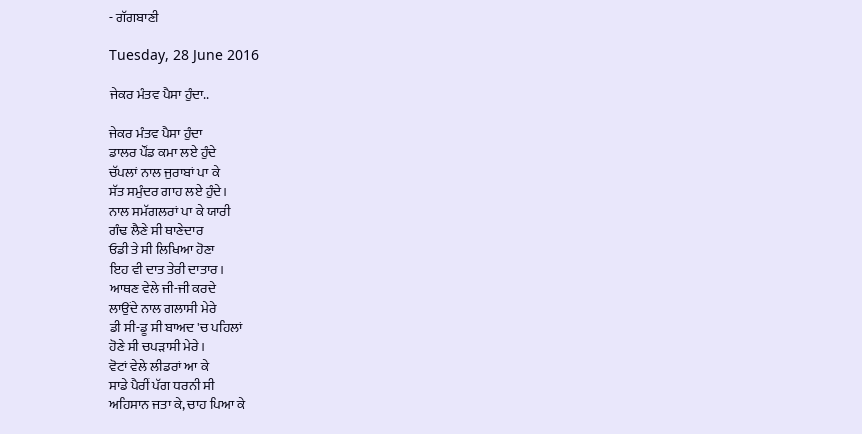- ਗੱਗਬਾਣੀ

Tuesday, 28 June 2016

ਜੇਕਰ ਮੰਤਵ ਪੈਸਾ ਹੁੰਦਾ..

ਜੇਕਰ ਮੰਤਵ ਪੈਸਾ ਹੁੰਦਾ
ਡਾਲਰ ਪੌਂਡ ਕਮਾ ਲਏ ਹੁੰਦੇ
ਚੱਪਲਾਂ ਨਾਲ ਜੁਰਾਬਾਂ ਪਾ ਕੇ
ਸੱਤ ਸਮੁੰਦਰ ਗਾਹ ਲਏ ਹੁੰਦੇ।
ਨਾਲ ਸਮੱਗਲਰਾਂ ਪਾ ਕੇ ਯਾਰੀ
ਗੰਢ ਲੈਣੇ ਸੀ ਥਾਣੇਦਾਰ
ਓਡੀ ਤੇ ਸੀ ਲਿਖਿਆ ਹੋਣਾ
ਇਹ ਵੀ ਦਾਤ ਤੇਰੀ ਦਾਤਾਰ।
ਆਥਣ ਵੇਲੇ ਜੀ-ਜੀ ਕਰਦੇ
ਲਾਉਂਦੇ ਨਾਲ ਗਲਾਸੀ ਮੇਰੇ
ਡੀ ਸੀ-ਡੂ ਸੀ ਬਾਅਦ 'ਚ ਪਹਿਲਾਂ
ਹੋਣੇ ਸੀ ਚਪੜਾਸੀ ਮੇਰੇ।
ਵੋਟਾਂ ਵੇਲੇ ਲੀਡਰਾਂ ਆ ਕੇ
ਸਾਡੇ ਪੈਰੀਂ ਪੱਗ ਧਰਨੀ ਸੀ
ਅਹਿਸਾਨ ਜਤਾ ਕੇ, ਚਾਹ ਪਿਆ ਕੇ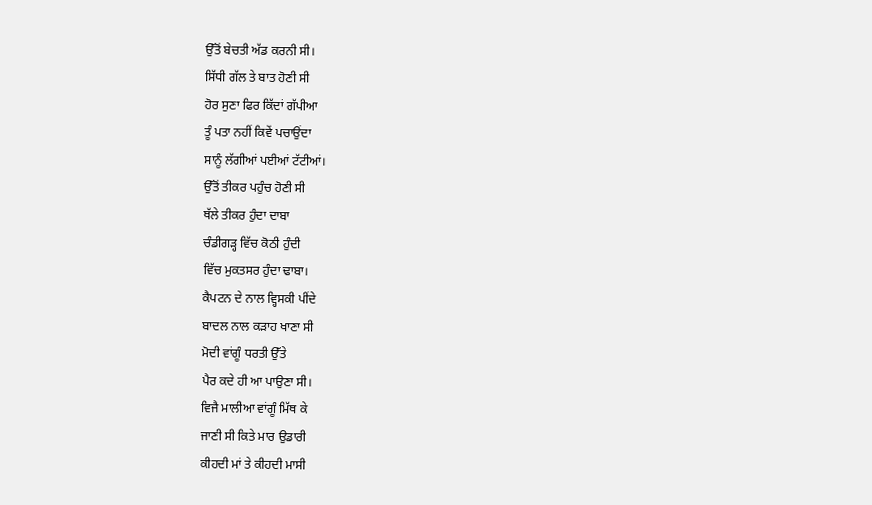ਉੱਤੋਂ ਬੇਚਤੀ ਅੱਡ ਕਰਨੀ ਸੀ।
ਸਿੱਧੀ ਗੱਲ ਤੇ ਬਾਤ ਹੋਣੀ ਸੀ
ਹੋਰ ਸੁਣਾ ਫਿਰ ਕਿੱਦਾਂ ਗੱਪੀਆ
ਤੂੰ ਪਤਾ ਨਹੀਂ ਕਿਵੇਂ ਪਚਾਉਂਦਾ
ਸਾਨੂੰ ਲੱਗੀਆਂ ਪਈਆਂ ਟੱਟੀਆਂ।
ਉੱਤੋਂ ਤੀਕਰ ਪਹੁੰਚ ਹੋਣੀ ਸੀ
ਥੱਲੇ ਤੀਕਰ ਹੁੰਦਾ ਦਾਬਾ
ਚੰਡੀਗੜ੍ਹ ਵਿੱਚ ਕੋਠੀ ਹੁੰਦੀ
ਵਿੱਚ ਮੁਕਤਸਰ ਹੁੰਦਾ ਢਾਬਾ।
ਕੈਪਟਨ ਦੇ ਨਾਲ ਵ੍ਹਿਸਕੀ ਪੀਂਦੇ
ਬਾਦਲ ਨਾਲ ਕੜਾਹ ਖਾਣਾ ਸੀ
ਮੋਦੀ ਵਾਂਗੂੰ ਧਰਤੀ ਉੱਤੇ
ਪੈਰ ਕਦੇ ਹੀ ਆ ਪਾਉਣਾ ਸੀ।
ਵਿਜੈ ਮਾਲੀਆ ਵਾਂਗੂੰ ਮਿੱਥ ਕੇ
ਜਾਣੀ ਸੀ ਕਿਤੇ ਮਾਰ ਉਡਾਰੀ
ਕੀਹਦੀ ਮਾਂ ਤੇ ਕੀਹਦੀ ਮਾਸੀ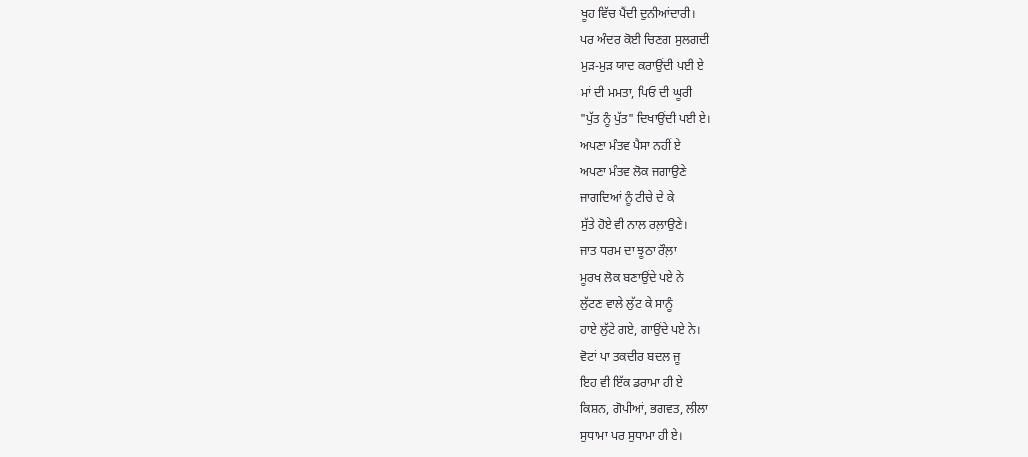ਖੂਹ ਵਿੱਚ ਪੈਂਦੀ ਦੁਨੀਆਂਦਾਰੀ।
ਪਰ ਅੰਦਰ ਕੋਈ ਚਿਣਗ ਸੁਲਗਦੀ
ਮੁੜ-ਮੁੜ ਯਾਦ ਕਰਾਉਂਦੀ ਪਈ ਏ
ਮਾਂ ਦੀ ਮਮਤਾ, ਪਿਓ ਦੀ ਘੂਰੀ
"ਪੁੱਤ ਨੂੰ ਪੁੱਤ" ਦਿਖਾਉਂਦੀ ਪਈ ਏ।
ਅਪਣਾ ਮੰਤਵ ਪੈਸਾ ਨਹੀਂ ਏ
ਅਪਣਾ ਮੰਤਵ ਲੋਕ ਜਗਾਉਣੇ
ਜਾਗਦਿਆਂ ਨੂੰ ਟੀਚੇ ਦੇ ਕੇ
ਸੁੱਤੇ ਹੋਏ ਵੀ ਨਾਲ ਰਲ਼ਾਉਣੇ।
ਜਾਤ ਧਰਮ ਦਾ ਝੂਠਾ ਰੌਲ਼ਾ
ਮੂਰਖ ਲੋਕ ਬਣਾਉਂਦੇ ਪਏ ਨੇ
ਲੁੱਟਣ ਵਾਲੇ ਲੁੱਟ ਕੇ ਸਾਨੂੰ
ਹਾਏ ਲੁੱਟੇ ਗਏ, ਗਾਉਂਦੇ ਪਏ ਨੇ।
ਵੋਟਾਂ ਪਾ ਤਕਦੀਰ ਬਦਲ ਜੂ
ਇਹ ਵੀ ਇੱਕ ਡਰਾਮਾ ਹੀ ਏ
ਕਿਸ਼ਨ, ਗੋਪੀਆਂ, ਭਗਵਤ, ਲੀਲਾ
ਸੁਧਾਮਾ ਪਰ ਸੁਧਾਮਾ ਹੀ ਏ।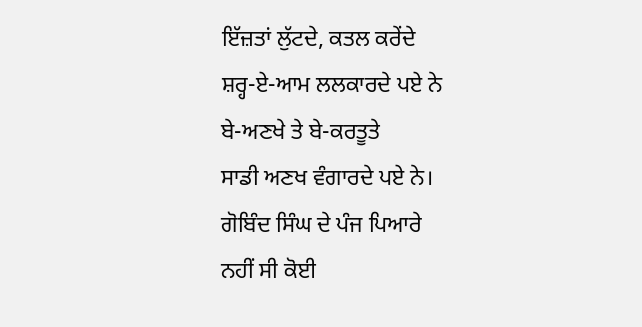ਇੱਜ਼ਤਾਂ ਲੁੱਟਦੇ, ਕਤਲ ਕਰੇਂਦੇ
ਸ਼ਰ੍ਹ-ਏ-ਆਮ ਲਲਕਾਰਦੇ ਪਏ ਨੇ
ਬੇ-ਅਣਖੇ ਤੇ ਬੇ-ਕਰਤੂਤੇ
ਸਾਡੀ ਅਣਖ ਵੰਗਾਰਦੇ ਪਏ ਨੇ।
ਗੋਬਿੰਦ ਸਿੰਘ ਦੇ ਪੰਜ ਪਿਆਰੇ
ਨਹੀਂ ਸੀ ਕੋਈ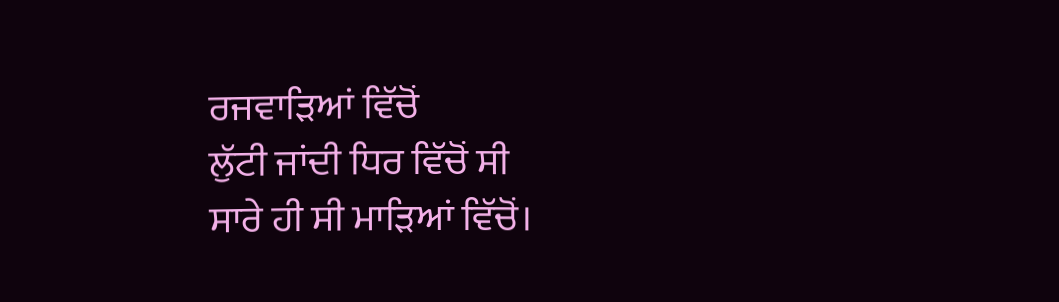ਰਜਵਾੜਿਆਂ ਵਿੱਚੋਂ
ਲੁੱਟੀ ਜਾਂਦੀ ਧਿਰ ਵਿੱਚੋਂ ਸੀ
ਸਾਰੇ ਹੀ ਸੀ ਮਾੜਿਆਂ ਵਿੱਚੋਂ।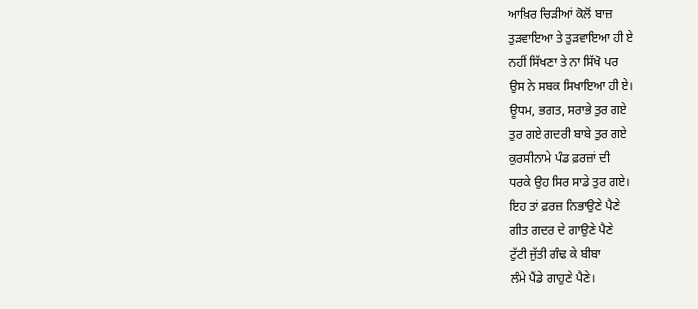ਆਖ਼ਿਰ ਚਿੜੀਆਂ ਕੋਲੋਂ ਬਾਜ਼
ਤੁੜਵਾਇਆ ਤੇ ਤੁੜਵਾਇਆ ਹੀ ਏ
ਨਹੀਂ ਸਿੱਖਣਾ ਤੇ ਨਾ ਸਿੱਖੋ ਪਰ
ਉਸ ਨੇ ਸਬਕ ਸਿਖਾਇਆ ਹੀ ਏ।
ਊਧਮ, ਭਗਤ, ਸਰਾਭੇ ਤੁਰ ਗਏ
ਤੁਰ ਗਏ ਗਦਰੀ ਬਾਬੇ ਤੁਰ ਗਏ
ਕੁਰਸੀਨਾਮੇ ਪੰਡ ਫ਼ਰਜ਼ਾਂ ਦੀ
ਧਰਕੇ ਉਹ ਸਿਰ ਸਾਡੇ ਤੁਰ ਗਏ।
ਇਹ ਤਾਂ ਫ਼ਰਜ਼ ਨਿਭਾਉਣੇ ਪੈਣੇ
ਗੀਤ ਗਦਰ ਦੇ ਗਾਉਣੇ ਪੈਣੇ
ਟੁੱਟੀ ਜੁੱਤੀ ਗੰਢ ਕੇ ਬੀਬਾ
ਲੰਮੇ ਪੈਂਡੇ ਗਾਹੁਣੇ ਪੈਣੇ।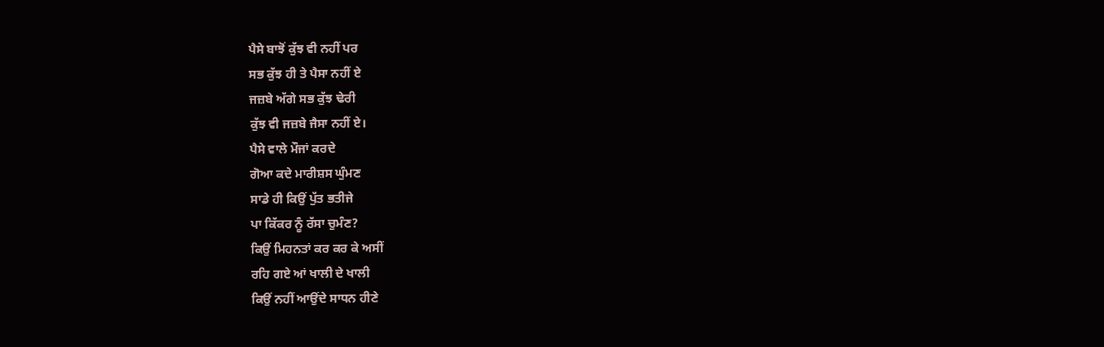ਪੈਸੇ ਬਾਝੋਂ ਕੁੱਝ ਵੀ ਨਹੀਂ ਪਰ
ਸਭ ਕੁੱਝ ਹੀ ਤੇ ਪੈਸਾ ਨਹੀਂ ਏ
ਜਜ਼ਬੇ ਅੱਗੇ ਸਭ ਕੁੱਝ ਢੇਰੀ
ਕੁੱਝ ਵੀ ਜਜ਼ਬੇ ਜੈਸਾ ਨਹੀਂ ਏ।
ਪੈਸੇ ਵਾਲੇ ਮੌਜਾਂ ਕਰਦੇ
ਗੋਆ ਕਦੇ ਮਾਰੀਸ਼ਸ ਘੁੰਮਣ
ਸਾਡੇ ਹੀ ਕਿਉਂ ਪੁੱਤ ਭਤੀਜੇ
ਪਾ ਕਿੱਕਰ ਨੂੰ ਰੱਸਾ ਚੁਮੰਣ?
ਕਿਉਂ ਮਿਹਨਤਾਂ ਕਰ ਕਰ ਕੇ ਅਸੀਂ
ਰਹਿ ਗਏ ਆਂ ਖਾਲੀ ਦੇ ਖਾਲੀ
ਕਿਉਂ ਨਹੀਂ ਆਉਂਦੇ ਸਾਧਨ ਹੀਣੇ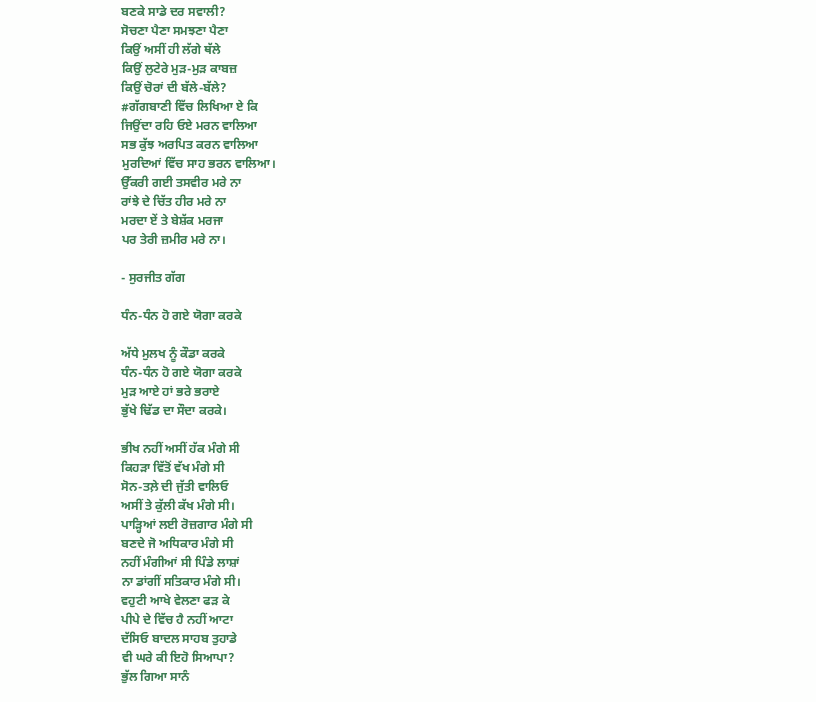ਬਣਕੇ ਸਾਡੇ ਦਰ ਸਵਾਲੀ?
ਸੋਚਣਾ ਪੈਣਾ ਸਮਝਣਾ ਪੈਣਾ
ਕਿਉਂ ਅਸੀਂ ਹੀ ਲੱਗੇ ਥੱਲੇ
ਕਿਉਂ ਲੁਟੇਰੇ ਮੁੜ-ਮੁੜ ਕਾਬਜ਼
ਕਿਉਂ ਚੋਰਾਂ ਦੀ ਬੱਲੇ-ਬੱਲੇ?
#ਗੱਗਬਾਣੀ ਵਿੱਚ ਲਿਖਿਆ ਏ ਕਿ
ਜਿਉਂਦਾ ਰਹਿ ਓਏ ਮਰਨ ਵਾਲਿਆ
ਸਭ ਕੁੱਝ ਅਰਪਿਤ ਕਰਨ ਵਾਲਿਆ
ਮੁਰਦਿਆਂ ਵਿੱਚ ਸਾਹ ਭਰਨ ਵਾਲਿਆ।
ਉੱਕਰੀ ਗਈ ਤਸਵੀਰ ਮਰੇ ਨਾ
ਰਾਂਝੇ ਦੇ ਚਿੱਤ ਹੀਰ ਮਰੇ ਨਾ
ਮਰਦਾ ਏਂ ਤੇ ਬੇਸ਼ੱਕ ਮਰਜਾ
ਪਰ ਤੇਰੀ ਜ਼ਮੀਰ ਮਰੇ ਨਾ।

- ਸੁਰਜੀਤ ਗੱਗ

ਧੰਨ-ਧੰਨ ਹੋ ਗਏ ਯੋਗਾ ਕਰਕੇ

ਅੱਧੇ ਮੁਲਖ ਨੂੰ ਕੌਡਾ ਕਰਕੇ
ਧੰਨ-ਧੰਨ ਹੋ ਗਏ ਯੋਗਾ ਕਰਕੇ
ਮੁੜ ਆਏ ਹਾਂ ਭਰੇ ਭਰਾਏ
ਭੁੱਖੇ ਢਿੱਡ ਦਾ ਸੌਦਾ ਕਰਕੇ।

ਭੀਖ ਨਹੀਂ ਅਸੀਂ ਹੱਕ ਮੰਗੇ ਸੀ
ਕਿਹੜਾ ਵਿੱਤੋਂ ਵੱਖ ਮੰਗੇ ਸੀ
ਸੋਨ-ਤਲ਼ੇ ਦੀ ਜੁੱਤੀ ਵਾਲਿਓ
ਅਸੀਂ ਤੇ ਕੁੱਲੀ ਕੱਖ ਮੰਗੇ ਸੀ।
ਪਾੜ੍ਹਿਆਂ ਲਈ ਰੋਜ਼ਗਾਰ ਮੰਗੇ ਸੀ
ਬਣਦੇ ਜੋ ਅਧਿਕਾਰ ਮੰਗੇ ਸੀ
ਨਹੀਂ ਮੰਗੀਆਂ ਸੀ ਪਿੰਡੇ ਲਾਸ਼ਾਂ
ਨਾ ਡਾਂਗੀਂ ਸਤਿਕਾਰ ਮੰਗੇ ਸੀ।
ਵਹੁਟੀ ਆਖੇ ਵੇਲਣਾ ਫੜ ਕੇ
ਪੀਪੇ ਦੇ ਵਿੱਚ ਹੈ ਨਹੀਂ ਆਟਾ
ਦੱਸਿਓ ਬਾਦਲ ਸਾਹਬ ਤੁਹਾਡੇ
ਵੀ ਘਰੇ ਕੀ ਇਹੋ ਸਿਆਪਾ?
ਭੁੱਲ ਗਿਆ ਸਾਨੰ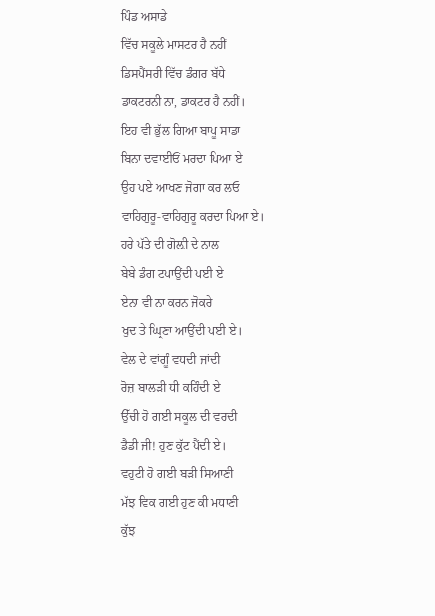ਪਿੰਡ ਅਸਾਡੇ
ਵਿੱਚ ਸਕੂਲੇ ਮਾਸਟਰ ਹੈ ਨਹੀਂ
ਡਿਸਪੈਂਸਰੀ ਵਿੱਚ ਡੰਗਰ ਬੱਧੇ
ਡਾਕਟਰਨੀ ਨਾ, ਡਾਕਟਰ ਹੈ ਨਹੀਂ।
ਇਹ ਵੀ ਭੁੱਲ ਗਿਆ ਬਾਪੂ ਸਾਡਾ
ਬਿਨਾ ਦਵਾਈਓਂ ਮਰਦਾ ਪਿਆ ਏ
ਉਹ ਪਏ ਆਖਣ ਜੋਗਾ ਕਰ ਲਓ
ਵਾਹਿਗੁਰੂ-ਵਾਹਿਗੁਰੂ ਕਰਦਾ ਪਿਆ ਏ।
ਹਰੇ ਪੱਤੇ ਦੀ ਗੋਲ਼ੀ ਦੇ ਨਾਲ
ਬੇਬੇ ਡੰਗ ਟਪਾਉਂਦੀ ਪਈ ਏ
ਏਨਾ ਵੀ ਨਾ ਕਰਨ ਜੋਕਰੇ
ਖੁਦ ਤੇ ਘ੍ਰਿਣਾ ਆਉਂਦੀ ਪਈ ਏ।
ਵੇਲ ਦੇ ਵਾਂਗੂੰ ਵਧਦੀ ਜਾਂਦੀ
ਰੋਜ਼ ਬਾਲੜੀ ਧੀ ਕਹਿੰਦੀ ਏ
ਉੱਚੀ ਹੋ ਗਈ ਸਕੂਲ ਦੀ ਵਰਦੀ
ਡੈਡੀ ਜੀ! ਹੁਣ ਕੁੱਟ ਪੈਂਦੀ ਏ।
ਵਹੁਟੀ ਹੋ ਗਈ ਬੜੀ ਸਿਆਣੀ
ਮੱਝ ਵਿਕ ਗਈ ਹੁਣ ਕੀ ਮਧਾਣੀ
ਕੁੱਝ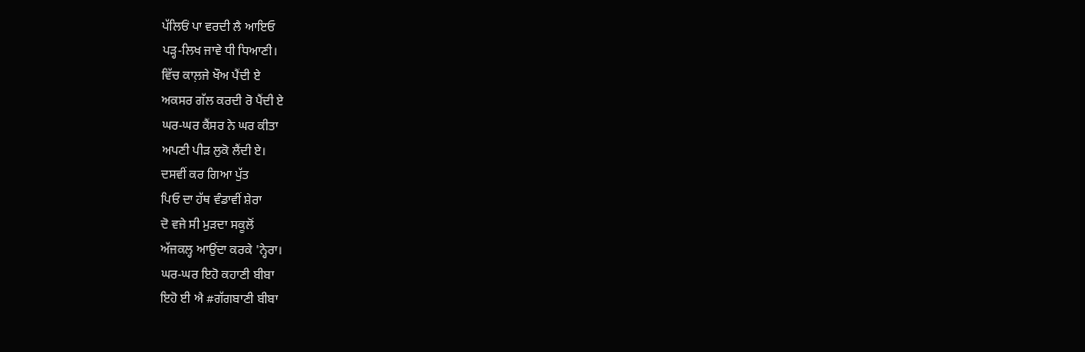ਪੱਲਿਓਂ ਪਾ ਵਰਦੀ ਲੈ ਆਇਓ
ਪੜ੍ਹ-ਲਿਖ ਜਾਵੇ ਧੀ ਧਿਆਣੀ।
ਵਿੱਚ ਕਾਲ਼ਜੇ ਖੌਅ ਪੈਂਦੀ ਏ
ਅਕਸਰ ਗੱਲ ਕਰਦੀ ਰੋ ਪੈਂਦੀ ਏ
ਘਰ-ਘਰ ਕੈਂਸਰ ਨੇ ਘਰ ਕੀਤਾ
ਅਪਣੀ ਪੀੜ ਲੁਕੋ ਲੈਂਦੀ ਏ।
ਦਸਵੀਂ ਕਰ ਗਿਆ ਪੁੱਤ
ਪਿਓ ਦਾ ਹੱਥ ਵੰਡਾਵੀਂ ਸ਼ੇਰਾ
ਦੋ ਵਜੇ ਸੀ ਮੁੜਦਾ ਸਕੂਲੋਂ
ਅੱਜਕਲ੍ਹ ਆਉਂਦਾ ਕਰਕੇ 'ਨ੍ਹੇਰਾ।
ਘਰ-ਘਰ ਇਹੋ ਕਹਾਣੀ ਬੀਬਾ
ਇਹੋ ਈ ਐ #ਗੱਗਬਾਣੀ ਬੀਬਾ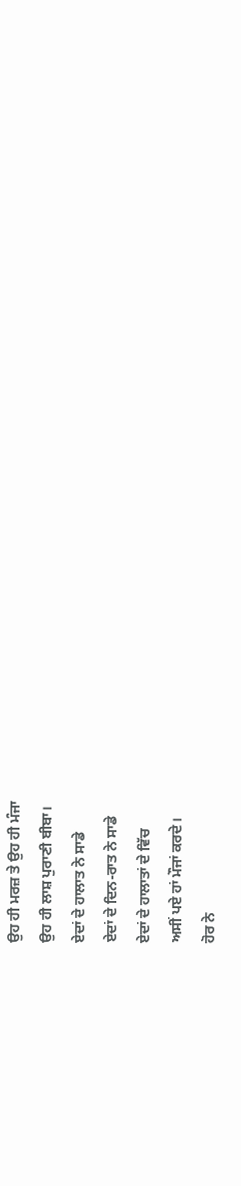ਉਹ ਹੀ ਮਰਜ਼ ਤੇ ਉਹ ਹੀ ਮੰਜਾ
ਉਹ ਹੀ ਲਾਸ਼ ਪੁਰਾਣੀ ਬੀਬਾ।
ਏਦਾਂ ਦੇ ਹਾਲਾਤ ਨੇ ਸਾਡੇ
ਏਦਾਂ ਦੇ ਦਿਨ-ਰਾਤ ਨੇ ਸਾਡੇ
ਏਦਾਂ ਦੇ ਹਾਲਾਤਾਂ ਦੇ ਵਿੱਚ
ਅਸੀਂ ਪਏ ਹਾਂ ਮੌਜਾਂ ਕਰਦੇ।
ਹੋਰ ਨੇ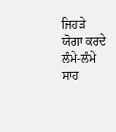ਜਿਹੜੇ ਯੋਗਾ ਕਰਦੇ
ਲੰਮੇ-ਲੰਮੇ ਸਾਹ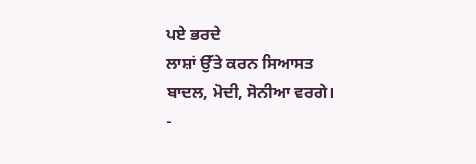ਪਏ ਭਰਦੇ
ਲਾਸ਼ਾਂ ਉੱਤੇ ਕਰਨ ਸਿਆਸਤ
ਬਾਦਲ, ਮੋਦੀ, ਸੋਨੀਆ ਵਰਗੇ।
-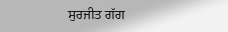ਸੁਰਜੀਤ ਗੱਗ